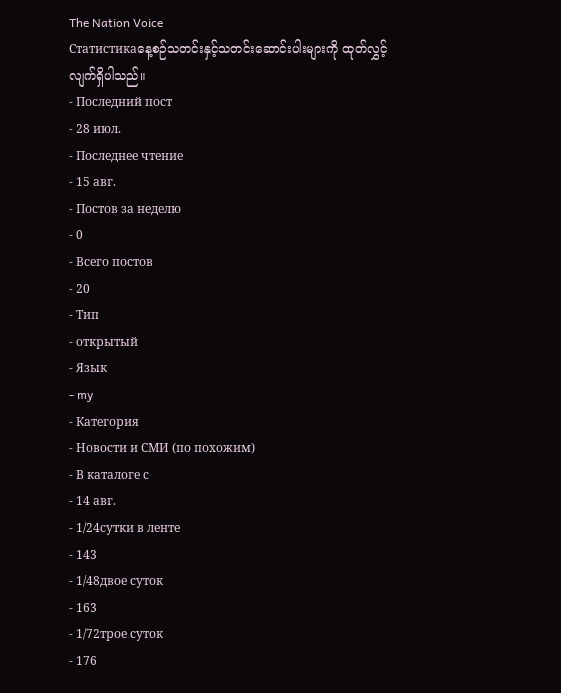The Nation Voice
Статистикаနေ့စဉ်သတင်းနှင့်သတင်းဆောင်းပါးများကို ထုတ်လွှင့်လျက်ရှိပါသည်။
- Последний пост
- 28 июл.
- Последнее чтение
- 15 авг.
- Постов за неделю
- 0
- Всего постов
- 20
- Тип
- открытый
- Язык
- my
- Категория
- Новости и СМИ (по похожим)
- В каталоге с
- 14 авг.
- 1/24сутки в ленте
- 143
- 1/48двое суток
- 163
- 1/72трое суток
- 176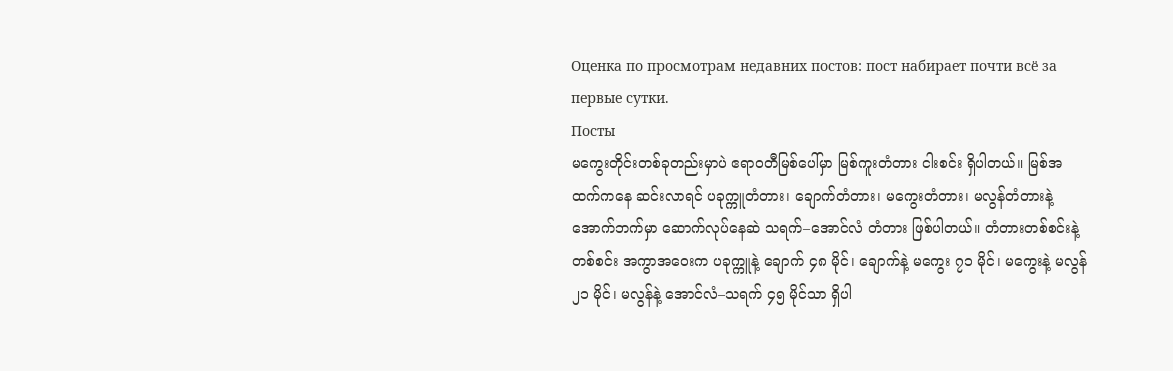Оценка по просмотрам недавних постов: пост набирает почти всё за первые сутки.
Посты
မကွေးတိုင်းတစ်ခုတည်းမှာပဲ ဧရာဝတီမြစ်ပေါ်မှာ မြစ်ကူးတံတား ငါးစင်း ရှိပါတယ်။ မြစ်အထက်ကနေ ဆင်းလာရင် ပခုက္ကူတံတား၊ ချောက်တံတား၊ မကွေးတံတား၊ မလွန်တံတားနဲ့ အောက်ဘက်မှာ ဆောက်လုပ်နေဆဲ သရက်–အောင်လံ တံတား ဖြစ်ပါတယ်။ တံတားတစ်စင်းနဲ့တစ်စင်း အကွာအဝေးက ပခုက္ကူနဲ့ ချောက် ၄၈ မိုင်၊ ချောက်နဲ့ မကွေး ၇၁ မိုင်၊ မကွေးနဲ့ မလွန် ၂၁ မိုင်၊ မလွန်နဲ့ အောင်လံ–သရက် ၄၅ မိုင်သာ ရှိပါ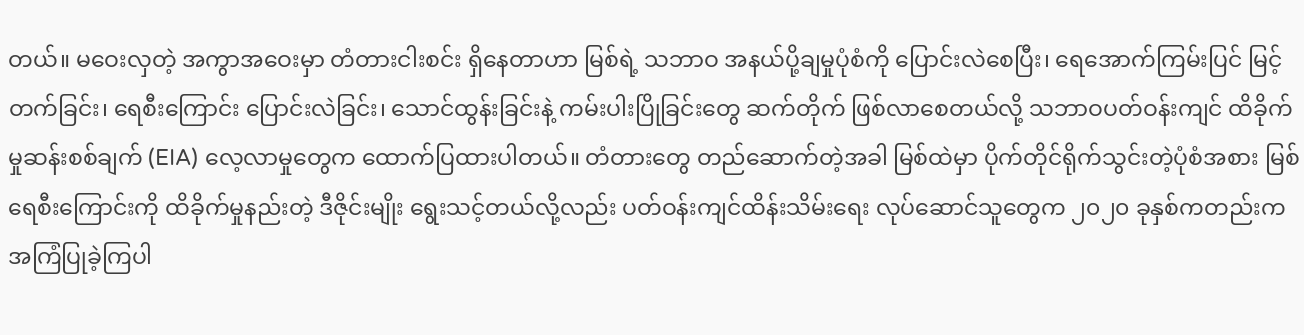တယ်။ မဝေးလှတဲ့ အကွာအဝေးမှာ တံတားငါးစင်း ရှိနေတာဟာ မြစ်ရဲ့ သဘာဝ အနယ်ပို့ချမှုပုံစံကို ပြောင်းလဲစေပြီး၊ ရေအောက်ကြမ်းပြင် မြင့်တက်ခြင်း၊ ရေစီးကြောင်း ပြောင်းလဲခြင်း၊ သောင်ထွန်းခြင်းနဲ့ ကမ်းပါးပြိုခြင်းတွေ ဆက်တိုက် ဖြစ်လာစေတယ်လို့ သဘာဝပတ်ဝန်းကျင် ထိခိုက်မှုဆန်းစစ်ချက် (EIA) လေ့လာမှုတွေက ထောက်ပြထားပါတယ်။ တံတားတွေ တည်ဆောက်တဲ့အခါ မြစ်ထဲမှာ ပိုက်တိုင်ရိုက်သွင်းတဲ့ပုံစံအစား မြစ်ရေစီးကြောင်းကို ထိခိုက်မှုနည်းတဲ့ ဒီဇိုင်းမျိုး ရွေးသင့်တယ်လို့လည်း ပတ်ဝန်းကျင်ထိန်းသိမ်းရေး လုပ်ဆောင်သူတွေက ၂၀၂၀ ခုနှစ်ကတည်းက အကြံပြုခဲ့ကြပါ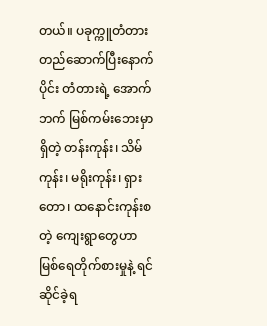တယ်။ ပခုက္ကူတံတား တည်ဆောက်ပြီးနောက်ပိုင်း တံတားရဲ့ အောက်ဘက် မြစ်ကမ်းဘေးမှာရှိတဲ့ တန်းကုန်း၊ သိမ်ကုန်း၊ မရိုးကုန်း၊ ရှားတော၊ ထနောင်းကုန်းစတဲ့ ကျေးရွာတွေဟာ မြစ်ရေတိုက်စားမှုနဲ့ ရင်ဆိုင်ခဲ့ရ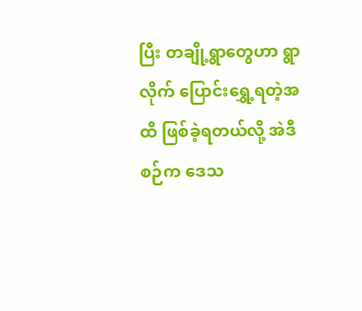ပြီး တချို့ရွာတွေဟာ ရွာလိုက် ပြောင်းရွှေ့ရတဲ့အထိ ဖြစ်ခဲ့ရတယ်လို့ အဲဒီစဉ်က ဒေသ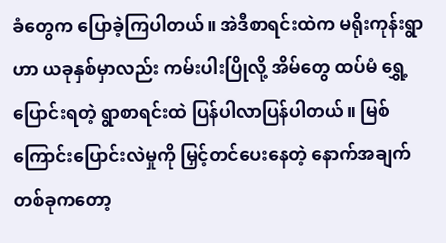ခံတွေက ပြောခဲ့ကြပါတယ်။ အဲဒီစာရင်းထဲက မရိုးကုန်းရွာဟာ ယခုနှစ်မှာလည်း ကမ်းပါးပြိုလို့ အိမ်တွေ ထပ်မံ ရွှေ့ပြောင်းရတဲ့ ရွာစာရင်းထဲ ပြန်ပါလာပြန်ပါတယ်။ မြစ်ကြောင်းပြောင်းလဲမှုကို မြှင့်တင်ပေးနေတဲ့ နောက်အချက်တစ်ခုကတော့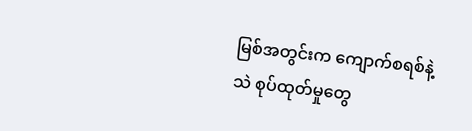မြစ်အတွင်းက ကျောက်စရစ်နဲ့ သဲ စုပ်ထုတ်မှုတွေ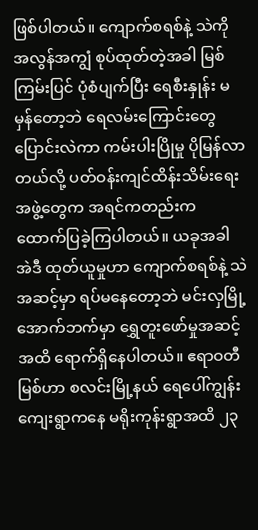ဖြစ်ပါတယ်။ ကျောက်စရစ်နဲ့ သဲကို အလွန်အကျွံ စုပ်ထုတ်တဲ့အခါ မြစ်ကြမ်းပြင် ပုံစံပျက်ပြီး ရေစီးနှုန်း မမှန်တော့ဘဲ ရေလမ်းကြောင်းတွေ ပြောင်းလဲကာ ကမ်းပါးပြိုမှု ပိုမြန်လာတယ်လို့ ပတ်ဝန်းကျင်ထိန်းသိမ်းရေးအဖွဲ့တွေက အရင်ကတည်းက ထောက်ပြခဲ့ကြပါတယ်။ ယခုအခါ အဲဒီ ထုတ်ယူမှုဟာ ကျောက်စရစ်နဲ့ သဲအဆင့်မှာ ရပ်မနေတော့ဘဲ မင်းလှမြို့အောက်ဘက်မှာ ရွှေတူးဖော်မှုအဆင့်အထိ ရောက်ရှိနေပါတယ်။ ဧရာဝတီမြစ်ဟာ စလင်းမြို့နယ် ရေပေါ်ကျွန်းကျေးရွာကနေ မရိုးကုန်းရွာအထိ ၂၃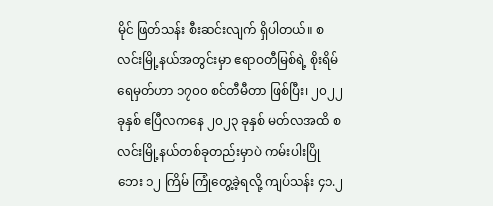မိုင် ဖြတ်သန်း စီးဆင်းလျက် ရှိပါတယ်။ စလင်းမြို့နယ်အတွင်းမှာ ဧရာဝတီမြစ်ရဲ့ စိုးရိမ်ရေမှတ်ဟာ ၁၇၀၀ စင်တီမီတာ ဖြစ်ပြီး၊ ၂၀၂၂ ခုနှစ် ဧပြီလကနေ ၂၀၂၃ ခုနှစ် မတ်လအထိ စလင်းမြို့နယ်တစ်ခုတည်းမှာပဲ ကမ်းပါးပြိုဘေး ၁၂ ကြိမ် ကြုံတွေ့ခဲ့ရလို့ ကျပ်သန်း ၄၁.၂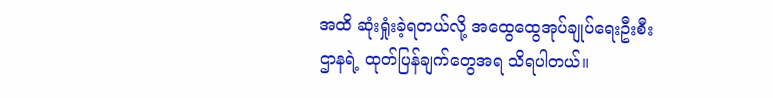အထိ ဆုံးရှုံးခဲ့ရတယ်လို့ အထွေထွေအုပ်ချုပ်ရေးဦးစီးဌာနရဲ့ ထုတ်ပြန်ချက်တွေအရ သိရပါတယ်။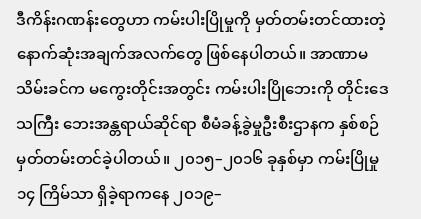ဒီကိန်းဂဏန်းတွေဟာ ကမ်းပါးပြိုမှုကို မှတ်တမ်းတင်ထားတဲ့ နောက်ဆုံးအချက်အလက်တွေ ဖြစ်နေပါတယ်။ အာဏာမသိမ်းခင်က မကွေးတိုင်းအတွင်း ကမ်းပါးပြိုဘေးကို တိုင်းဒေသကြီး ဘေးအန္တရာယ်ဆိုင်ရာ စီမံခန့်ခွဲမှုဦးစီးဌာနက နှစ်စဉ် မှတ်တမ်းတင်ခဲ့ပါတယ်။ ၂၀၁၅–၂၀၁၆ ခုနှစ်မှာ ကမ်းပြိုမှု ၁၄ ကြိမ်သာ ရှိခဲ့ရာကနေ ၂၀၁၉–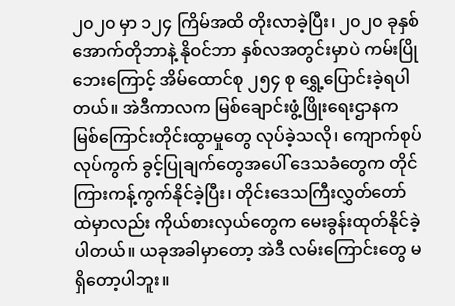၂၀၂၀ မှာ ၁၂၄ ကြိမ်အထိ တိုးလာခဲ့ပြီး၊ ၂၀၂၀ ခုနှစ် အောက်တိုဘာနဲ့ နိုဝင်ဘာ နှစ်လအတွင်းမှာပဲ ကမ်းပြိုဘေးကြောင့် အိမ်ထောင်စု ၂၅၄ စု ရွှေ့ပြောင်းခဲ့ရပါတယ်။ အဲဒီကာလက မြစ်ချောင်းဖွံ့ဖြိုးရေးဌာနက မြစ်ကြောင်းတိုင်းထွာမှုတွေ လုပ်ခဲ့သလို၊ ကျောက်စုပ်လုပ်ကွက် ခွင့်ပြုချက်တွေအပေါ် ဒေသခံတွေက တိုင်ကြားကန့်ကွက်နိုင်ခဲ့ပြီး၊ တိုင်းဒေသကြီးလွှတ်တော်ထဲမှာလည်း ကိုယ်စားလှယ်တွေက မေးခွန်းထုတ်နိုင်ခဲ့ပါတယ်။ ယခုအခါမှာတော့ အဲဒီ လမ်းကြောင်းတွေ မရှိတော့ပါဘူး။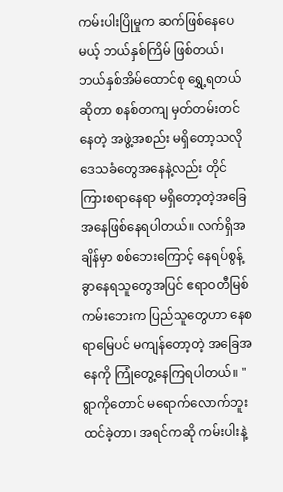ကမ်းပါးပြိုမှုက ဆက်ဖြစ်နေပေမယ့် ဘယ်နှစ်ကြိမ် ဖြစ်တယ်၊ ဘယ်နှစ်အိမ်ထောင်စု ရွှေ့ရတယ်ဆိုတာ စနစ်တကျ မှတ်တမ်းတင်နေတဲ့ အဖွဲ့အစည်း မရှိတော့သလို ဒေသခံတွေအနေနဲ့လည်း တိုင်ကြားစရာနေရာ မရှိတော့တဲ့အခြေအနေဖြစ်နေရပါတယ်။ လက်ရှိအချိန်မှာ စစ်ဘေးကြောင့် နေရပ်စွန့်ခွာနေရသူတွေအပြင် ဧရာဝတီမြစ်ကမ်းဘေးက ပြည်သူတွေဟာ နေစရာမြေပင် မကျန်တော့တဲ့ အခြေအနေကို ကြုံတွေ့နေကြရပါတယ်။ "ရွာကိုတောင် မရောက်လောက်ဘူးထင်ခဲ့တာ၊ အရင်ကဆို ကမ်းပါးနဲ့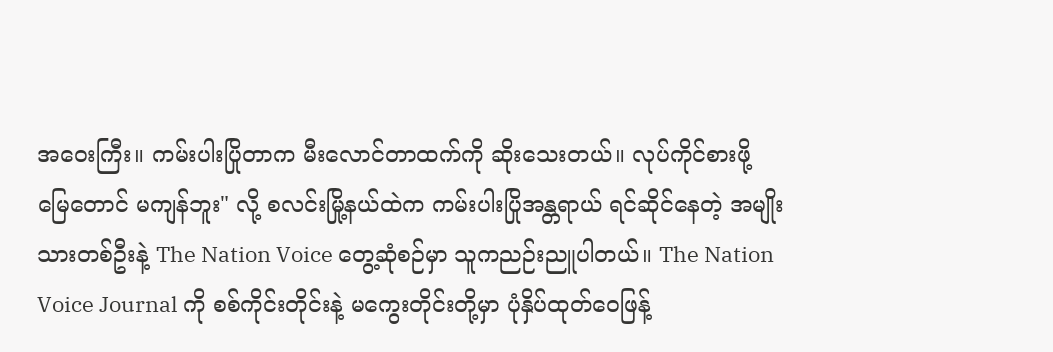အဝေးကြီး။ ကမ်းပါးပြိုတာက မီးလောင်တာထက်ကို ဆိုးသေးတယ်။ လုပ်ကိုင်စားဖို့ မြေတောင် မကျန်ဘူး" လို့ စလင်းမြို့နယ်ထဲက ကမ်းပါးပြိုအန္တရာယ် ရင်ဆိုင်နေတဲ့ အမျိုးသားတစ်ဦးနဲ့ The Nation Voice တွေ့ဆုံစဉ်မှာ သူကညဉ်းညူပါတယ်။ The Nation Voice Journal ကို စစ်ကိုင်းတိုင်းနဲ့ မကွေးတိုင်းတို့မှာ ပုံနှိပ်ထုတ်ဝေဖြန့်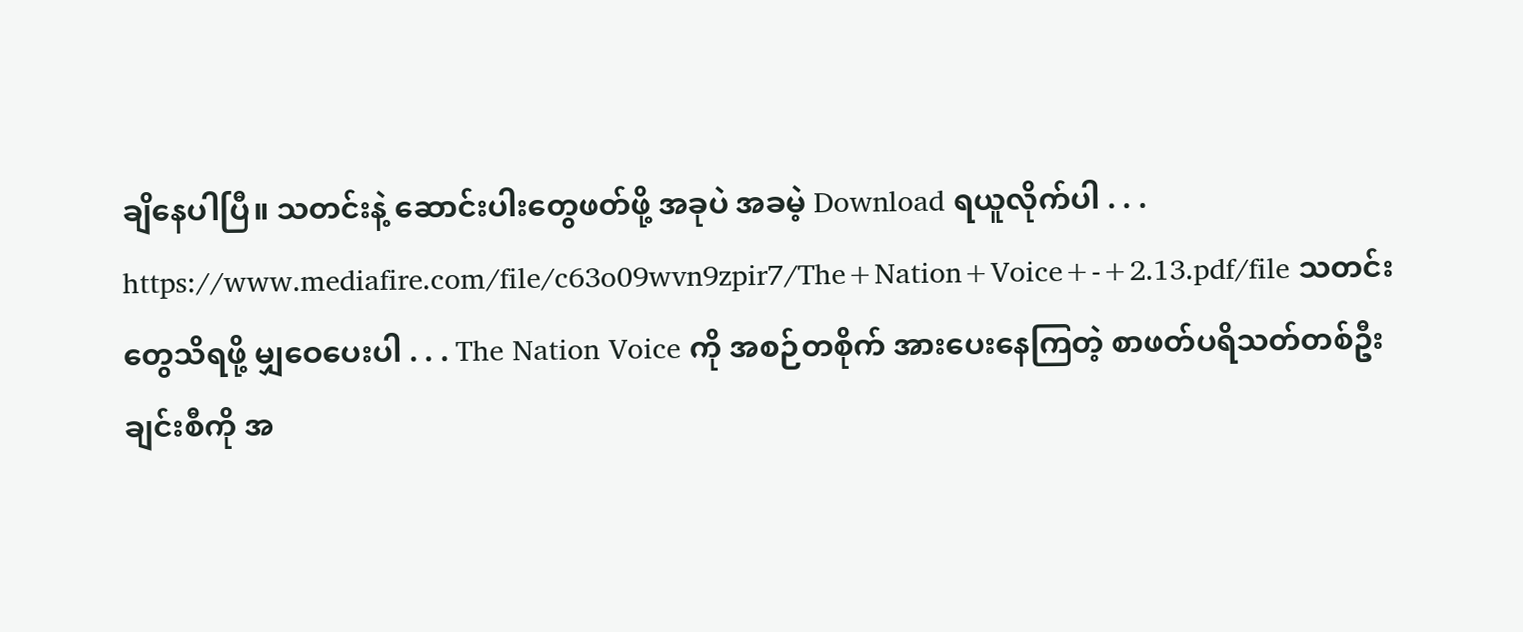ချိနေပါပြီ။ သတင်းနဲ့ ဆောင်းပါးတွေဖတ်ဖို့ အခုပဲ အခမဲ့ Download ရယူလိုက်ပါ . . . https://www.mediafire.com/file/c63o09wvn9zpir7/The+Nation+Voice+-+2.13.pdf/file သတင်းတွေသိရဖို့ မျှဝေပေးပါ . . . The Nation Voice ကို အစဉ်တစိုက် အားပေးနေကြတဲ့ စာဖတ်ပရိသတ်တစ်ဦးချင်းစီကို အ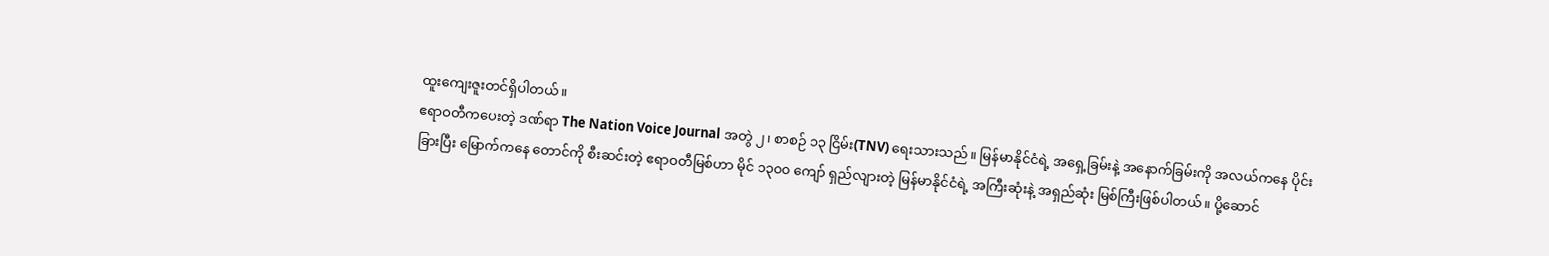ထူးကျေးဇူးတင်ရှိပါတယ်။
ဧရာဝတီကပေးတဲ့ ဒဏ်ရာ The Nation Voice Journal အတွဲ ၂၊ စာစဉ် ၁၃ ငြိမ်း(TNV) ရေးသားသည်။ မြန်မာနိုင်ငံရဲ့ အရှေ့ခြမ်းနဲ့ အနောက်ခြမ်းကို အလယ်ကနေ ပိုင်းခြားပြီး မြောက်ကနေ တောင်ကို စီးဆင်းတဲ့ ဧရာဝတီမြစ်ဟာ မိုင် ၁၃၀၀ ကျော် ရှည်လျားတဲ့ မြန်မာနိုင်ငံရဲ့ အကြီးဆုံးနဲ့ အရှည်ဆုံး မြစ်ကြီးဖြစ်ပါတယ်။ ပို့ဆောင်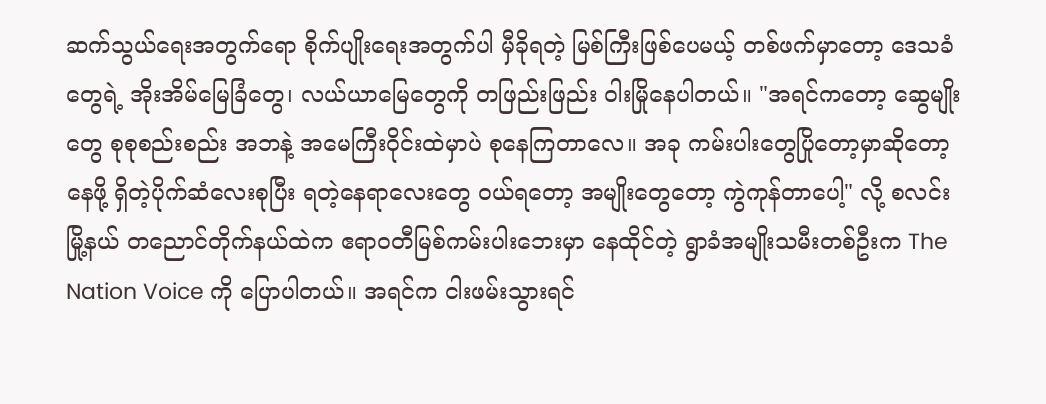ဆက်သွယ်ရေးအတွက်ရော စိုက်ပျိုးရေးအတွက်ပါ မှီခိုရတဲ့ မြစ်ကြီးဖြစ်ပေမယ့် တစ်ဖက်မှာတော့ ဒေသခံတွေရဲ့ အိုးအိမ်မြေခြံတွေ၊ လယ်ယာမြေတွေကို တဖြည်းဖြည်း ဝါးမြိုနေပါတယ်။ "အရင်ကတော့ ဆွေမျိုးတွေ စုစုစည်းစည်း အဘနဲ့ အမေကြီးဝိုင်းထဲမှာပဲ စုနေကြတာလေ။ အခု ကမ်းပါးတွေပြိုတော့မှာဆိုတော့ နေဖို့ ရှိတဲ့ပိုက်ဆံလေးစုပြီး ရတဲ့နေရာလေးတွေ ဝယ်ရတော့ အမျိုးတွေတော့ ကွဲကုန်တာပေါ့" လို့ စလင်းမြို့နယ် တညောင်တိုက်နယ်ထဲက ဧရာဝတီမြစ်ကမ်းပါးဘေးမှာ နေထိုင်တဲ့ ရွာခံအမျိုးသမီးတစ်ဦးက The Nation Voice ကို ပြောပါတယ်။ အရင်က ငါးဖမ်းသွားရင်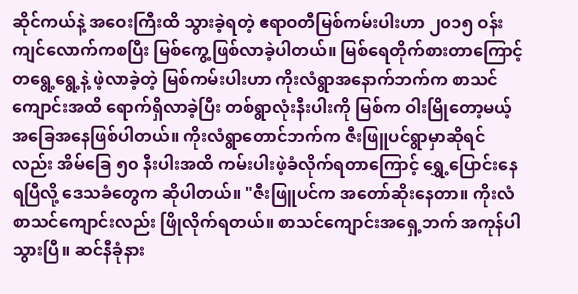ဆိုင်ကယ်နဲ့ အဝေးကြီးထိ သွားခဲ့ရတဲ့ ဧရာဝတီမြစ်ကမ်းပါးဟာ ၂၀၁၅ ဝန်းကျင်လောက်ကစပြီး မြစ်ကွေ့ဖြစ်လာခဲ့ပါတယ်။ မြစ်ရေတိုက်စားတာကြောင့် တရွေ့ရွေ့နဲ့ ဖဲ့လာခဲ့တဲ့ မြစ်ကမ်းပါးဟာ ကိုးလံရွာအနောက်ဘက်က စာသင်ကျောင်းအထိ ရောက်ရှိလာခဲ့ပြီး တစ်ရွာလုံးနီးပါးကို မြစ်က ဝါးမြိုတော့မယ့် အခြေအနေဖြစ်ပါတယ်။ ကိုးလံရွာတောင်ဘက်က ဇီးဖြူပင်ရွာမှာဆိုရင်လည်း အိမ်ခြေ ၅၀ နီးပါးအထိ ကမ်းပါးဖဲ့ခံလိုက်ရတာကြောင့် ရွှေ့ပြောင်းနေရပြီလို့ ဒေသခံတွေက ဆိုပါတယ်။ "ဇီးဖြူပင်က အတော်ဆိုးနေတာ။ ကိုးလံစာသင်ကျောင်းလည်း ဖြိုလိုက်ရတယ်။ စာသင်ကျောင်းအရှေ့ဘက် အကုန်ပါသွားပြီ။ ဆင်နီခုံနား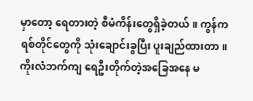မှာတော့ ရေတားတဲ့ စီမံကိန်းတွေရှိခဲ့တယ်။ ကွန်ကရစ်တိုင်တွေကို သုံးချောင်းခွပြီး ပူးချည်ထားတာ။ ကိုးလံဘက်ကျ ရေဦးတိုက်တဲ့အခြေအနေ မ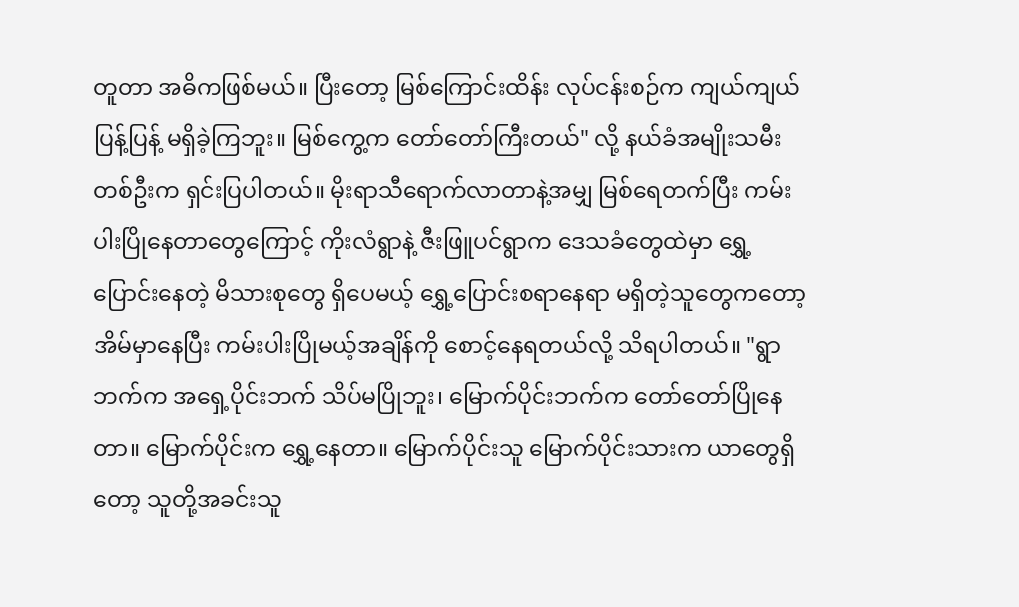တူတာ အဓိကဖြစ်မယ်။ ပြီးတော့ မြစ်ကြောင်းထိန်း လုပ်ငန်းစဉ်က ကျယ်ကျယ်ပြန့်ပြန့် မရှိခဲ့ကြဘူး။ မြစ်ကွေ့က တော်တော်ကြီးတယ်" လို့ နယ်ခံအမျိုးသမီးတစ်ဦးက ရှင်းပြပါတယ်။ မိုးရာသီရောက်လာတာနဲ့အမျှ မြစ်ရေတက်ပြီး ကမ်းပါးပြိုနေတာတွေကြောင့် ကိုးလံရွာနဲ့ ဇီးဖြူပင်ရွာက ဒေသခံတွေထဲမှာ ရွှေ့ပြောင်းနေတဲ့ မိသားစုတွေ ရှိပေမယ့် ရွှေ့ပြောင်းစရာနေရာ မရှိတဲ့သူတွေကတော့ အိမ်မှာနေပြီး ကမ်းပါးပြိုမယ့်အချိန်ကို စောင့်နေရတယ်လို့ သိရပါတယ်။ "ရွာဘက်က အရှေ့ပိုင်းဘက် သိပ်မပြိုဘူး၊ မြောက်ပိုင်းဘက်က တော်တော်ပြိုနေတာ။ မြောက်ပိုင်းက ရွှေ့နေတာ။ မြောက်ပိုင်းသူ မြောက်ပိုင်းသားက ယာတွေရှိတော့ သူတို့အခင်းသူ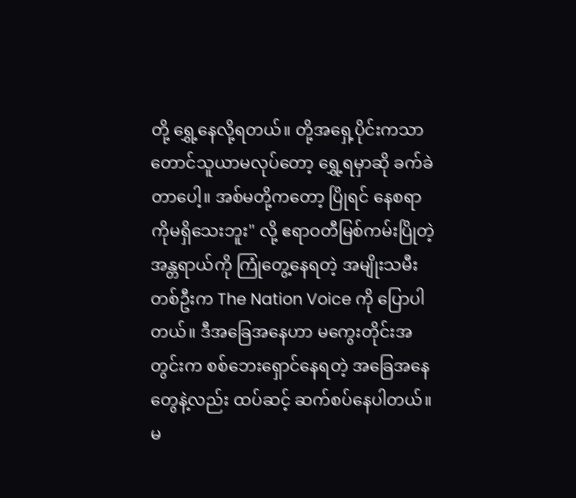တို့ ရွှေ့နေလို့ရတယ်။ တို့အရှေ့ပိုင်းကသာ တောင်သူယာမလုပ်တော့ ရွှေ့ရမှာဆို ခက်ခဲတာပေါ့။ အစ်မတို့ကတော့ ပြိုရင် နေစရာကိုမရှိသေးဘူး" လို့ ဧရာဝတီမြစ်ကမ်းပြိုတဲ့အန္တရာယ်ကို ကြုံတွေ့နေရတဲ့ အမျိုးသမီးတစ်ဦးက The Nation Voice ကို ပြောပါတယ်။ ဒီအခြေအနေဟာ မကွေးတိုင်းအတွင်းက စစ်ဘေးရှောင်နေရတဲ့ အခြေအနေတွေနဲ့လည်း ထပ်ဆင့် ဆက်စပ်နေပါတယ်။ မ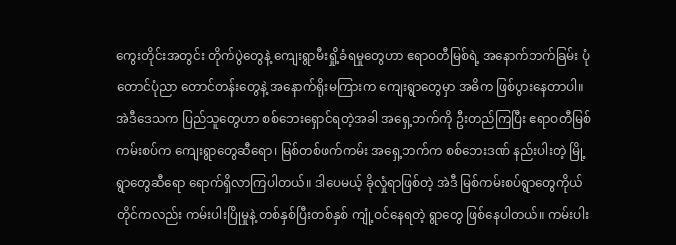ကွေးတိုင်းအတွင်း တိုက်ပွဲတွေနဲ့ ကျေးရွာမီးရှို့ခံရမှုတွေဟာ ဧရာဝတီမြစ်ရဲ့ အနောက်ဘက်ခြမ်း ပုံတောင်ပုံညာ တောင်တန်းတွေနဲ့ အနောက်ရိုးမကြားက ကျေးရွာတွေမှာ အဓိက ဖြစ်ပွားနေတာပါ။ အဲဒီဒေသက ပြည်သူတွေဟာ စစ်ဘေးရှောင်ရတဲ့အခါ အရှေ့ဘက်ကို ဦးတည်ကြပြီး ဧရာဝတီမြစ်ကမ်းစပ်က ကျေးရွာတွေဆီရော၊ မြစ်တစ်ဖက်ကမ်း အရှေ့ဘက်က စစ်ဘေးဒဏ် နည်းပါးတဲ့ မြို့ရွာတွေဆီရော ရောက်ရှိလာကြပါတယ်။ ဒါပေမယ့် ခိုလှုံရာဖြစ်တဲ့ အဲဒီ မြစ်ကမ်းစပ်ရွာတွေကိုယ်တိုင်ကလည်း ကမ်းပါးပြိုမှုနဲ့ တစ်နှစ်ပြီးတစ်နှစ် ကျုံ့ဝင်နေရတဲ့ ရွာတွေ ဖြစ်နေပါတယ်။ ကမ်းပါး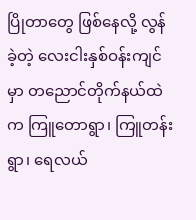ပြိုတာတွေ ဖြစ်နေလို့ လွန်ခဲ့တဲ့ လေးငါးနှစ်ဝန်းကျင်မှာ တညောင်တိုက်နယ်ထဲက ကြူတောရွာ၊ ကြူတန်းရွာ၊ ရေလယ်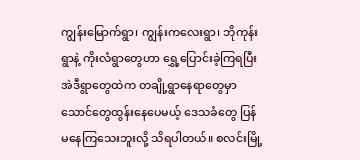ကျွန်းမြောက်ရွာ၊ ကျွန်းကလေးရွာ၊ ဘိုကုန်းရွာနဲ့ ကိုးလံရွာတွေဟာ ရွှေ့ပြောင်းခဲ့ကြရပြီး အဲဒီရွာတွေထဲက တချို့ရွာနေရာတွေမှာ သောင်တွေထွန်းနေပေမယ့် ဒေသခံတွေ ပြန်မနေကြသေးဘူးလို့ သိရပါတယ်။ စလင်းမြို့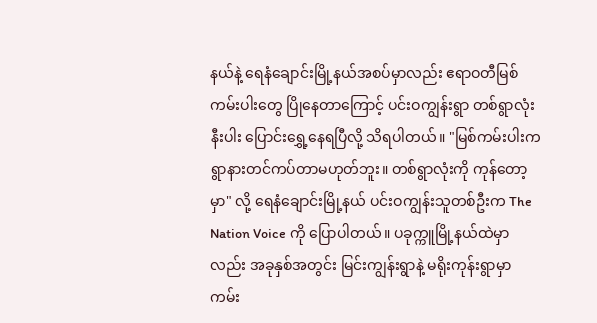နယ်နဲ့ ရေနံချောင်းမြို့နယ်အစပ်မှာလည်း ဧရာဝတီမြစ်ကမ်းပါးတွေ ပြိုနေတာကြောင့် ပင်းဝကျွန်းရွာ တစ်ရွာလုံးနီးပါး ပြောင်းရွှေ့နေရပြီလို့ သိရပါတယ်။ "မြစ်ကမ်းပါးက ရွာနားတင်ကပ်တာမဟုတ်ဘူး။ တစ်ရွာလုံးကို ကုန်တော့မှာ" လို့ ရေနံချောင်းမြို့နယ် ပင်းဝကျွန်းသူတစ်ဦးက The Nation Voice ကို ပြောပါတယ်။ ပခုက္ကူမြို့နယ်ထဲမှာလည်း အခုနှစ်အတွင်း မြင်းကျွန်းရွာနဲ့ မရိုးကုန်းရွာမှာ ကမ်း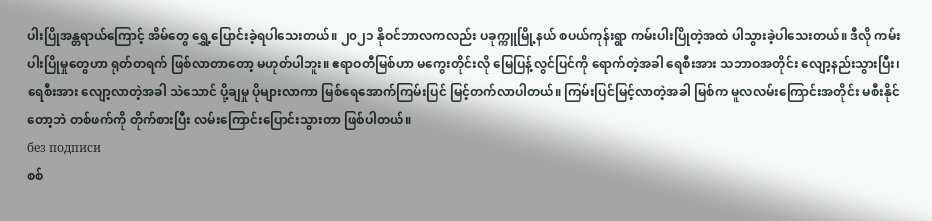ပါးပြိုအန္တရာယ်ကြောင့် အိမ်တွေ ရွှေ့ပြောင်းခဲ့ရပါသေးတယ်။ ၂၀၂၁ နိုဝင်ဘာလကလည်း ပခုက္ကူမြို့နယ် စပယ်ကုန်းရွာ ကမ်းပါးပြိုတဲ့အထဲ ပါသွားခဲ့ပါသေးတယ်။ ဒီလို ကမ်းပါးပြိုမှုတွေဟာ ရုတ်တရက် ဖြစ်လာတာတော့ မဟုတ်ပါဘူး။ ဧရာဝတီမြစ်ဟာ မကွေးတိုင်းလို မြေပြန့်လွင်ပြင်ကို ရောက်တဲ့အခါ ရေစီးအား သဘာဝအတိုင်း လျော့နည်းသွားပြီး၊ ရေစီးအား လျော့လာတဲ့အခါ သဲသောင် ပို့ချမှု ပိုများလာကာ မြစ်ရေအောက်ကြမ်းပြင် မြင့်တက်လာပါတယ်။ ကြမ်းပြင်မြင့်လာတဲ့အခါ မြစ်က မူလလမ်းကြောင်းအတိုင်း မစီးနိုင်တော့ဘဲ တစ်ဖက်ကို တိုက်စားပြီး လမ်းကြောင်းပြောင်းသွားတာ ဖြစ်ပါတယ်။
без подписи
စစ်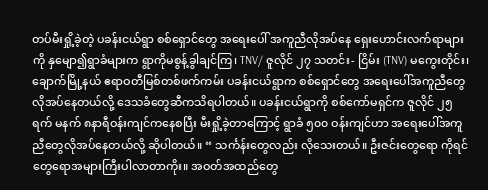တပ်မီးရှို့ခဲ့တဲ့ ပခန်းငယ်ရွာ စစ်ရှောင်တွေ အရေးပေါ် အကူညီလိုအပ်နေ ရှေးဟောင်းလက်ရာများကို နှမျော၍ရွာခံများက ရွာကိုမစွန့်ခွါချင်ကြ၊ TNV/ ဇူလိုင် ၂၇ သတင်း- ငြိမ်း (TNV) မကွေးတိုင်း၊ ချောက်မြို့နယ် ဧရာဝတီမြစ်တစ်ဖက်ကမ်း ပခန်းငယ်ရွာက စစ်ရှောင်တွေ အရေးပေါ်အကူညီတွေလိုအပ်နေတယ်လို့ ဒေသခံတွေဆီကသိရပါတယ်။ ပခန်းငယ်ရွာကို စစ်ကော်မရှင်က ဇူလိုင် ၂၅ရက် မနက် ၈နာရီဝန်းကျင်ကနေစပြီး မီးရှို့ခဲ့တာကြောင့် ရွာခံ ၅၀၀ ဝန်းကျင်ဟာ အရေးပေါ်အကူညီတွေလိုအပ်နေတယ်လို့ ဆိုပါတယ်။ “ သင်္ကန်းတွေလည်း လိုသေးတယ်။ ဦးဇင်းတွေရော ကိုရင်တွေရောအများကြီးပါလာတာကိုး။ အဝတ်အထည်တွေ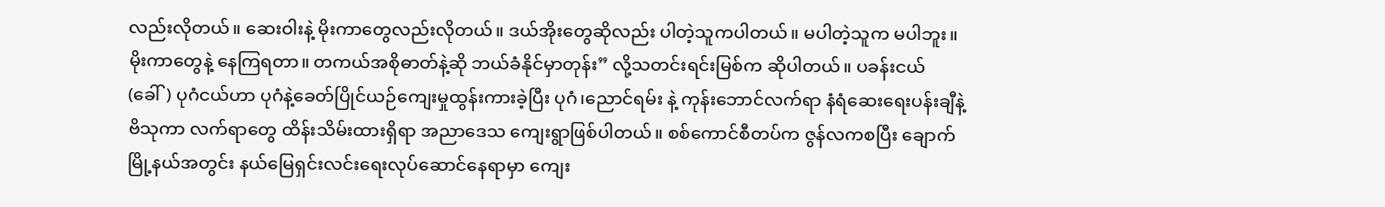လည်းလိုတယ်။ ဆေးဝါးနဲ့ မိုးကာတွေလည်းလိုတယ်။ ဒယ်အိုးတွေဆိုလည်း ပါတဲ့သူကပါတယ်။ မပါတဲ့သူက မပါဘူး။ မိုးကာတွေနဲ့ နေကြရတာ။ တကယ်အစိုဓာတ်နဲ့ဆို ဘယ်ခံနိုင်မှာတုန်း” လို့သတင်းရင်းမြစ်က ဆိုပါတယ်။ ပခန်းငယ်(ခေါ်) ပုဂံငယ်ဟာ ပုဂံနဲ့ခေတ်ပြိုင်ယဉ်ကျေးမှုထွန်းကားခဲ့ပြီး ပုဂံ၊ညောင်ရမ်း နဲ့ ကုန်းဘောင်လက်ရာ နံရံဆေးရေးပန်းချီနဲ့ ဗိသုကာ လက်ရာတွေ ထိန်းသိမ်းထားရှိရာ အညာဒေသ ကျေးရွာဖြစ်ပါတယ်။ စစ်ကောင်စီတပ်က ဇွန်လကစပြီး ချောက်မြို့နယ်အတွင်း နယ်မြေရှင်းလင်းရေးလုပ်ဆောင်နေရာမှာ ကျေး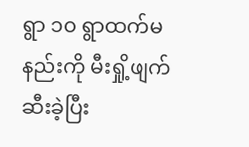ရွာ ၁၀ ရွာထက်မနည်းကို မီးရှို့ဖျက်ဆီးခဲ့ပြီး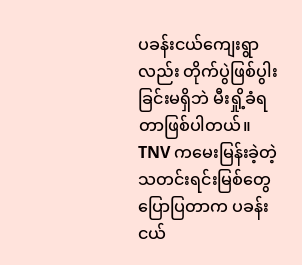ပခန်းငယ်ကျေးရွာလည်း တိုက်ပွဲဖြစ်ပွါးခြင်းမရှိဘဲ မီးရှို့ခံရတာဖြစ်ပါတယ်။ TNV ကမေးမြန်းခဲ့တဲ့သတင်းရင်းမြစ်တွေပြောပြတာက ပခန်းငယ်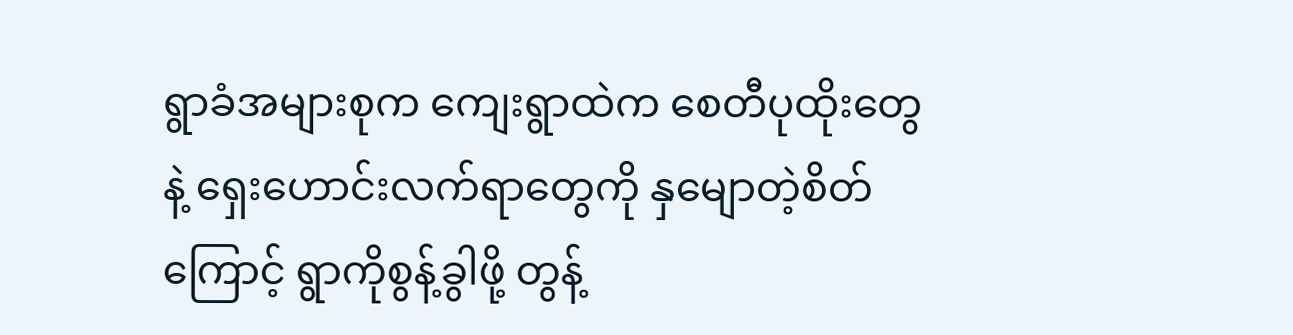ရွာခံအများစုက ကျေးရွာထဲက စေတီပုထိုးတွေနဲ့ ရှေးဟောင်းလက်ရာတွေကို နှမျောတဲ့စိတ်ကြောင့် ရွာကိုစွန့်ခွါဖို့ တွန့်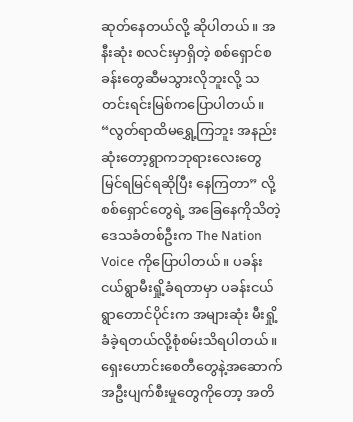ဆုတ်နေတယ်လို့ ဆိုပါတယ်။ အနီးဆုံး စလင်းမှာရှိတဲ့ စစ်ရှောင်စခန်းတွေဆီမသွားလိုဘူးလို့ သတင်းရင်းမြစ်ကပြောပါတယ်။ “လွတ်ရာထိမရွှေ့ကြဘူး အနည်းဆုံးတော့ရွာကဘုရားလေးတွေ မြင်ရမြင်ရဆိုပြီး နေကြတာ” လို့ စစ်ရှောင်တွေရဲ့ အခြေနေကိုသိတဲ့ ဒေသခံတစ်ဦးက The Nation Voice ကိုပြောပါတယ်။ ပခန်းငယ်ရွာမီးရှို့ခံရတာမှာ ပခန်းငယ်ရွာတောင်ပိုင်းက အများဆုံး မီးရှို့ခံခဲ့ရတယ်လို့စုံစမ်းသိရပါတယ်။ ရှေးဟောင်းစေတီတွေနဲ့အဆောက်အဦးပျက်စီးမှုတွေကိုတော့ အတိ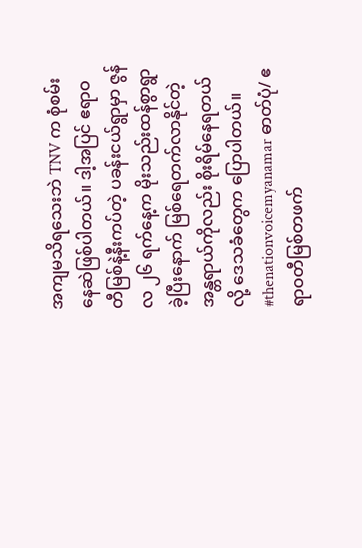အကျမသိရသေးဘဲ TNV က စုံစမ်းနေဆဲဖြစ်ပါတယ်။ ဒါ့အပြင် ဧရာဝတီမြစ်နဲ့နီးကပ်တဲ့ ပခန်းငယ်ရွာမှာ ဇွန်လ ၂၆ ရက်နေ့က မိုးသည်းထန်စွာရွာခဲ့ပြီးနောက် မြစ်ရေတက်လာနိုင်တဲ့ အန္တရာယ်ကိုလည်း စိုးရိမ်နေရတယ်လို့ ဒေသခံတွေက ပြောပါတယ်။ #thenationvoicemyanamar ဓာတ်ပုံ/ ဧရာဝတီမြစ်တဖက်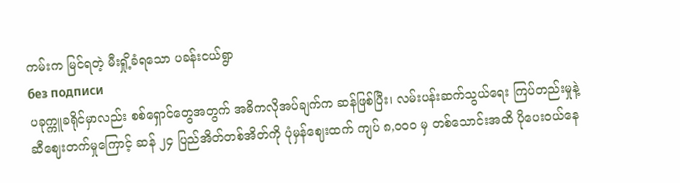ကမ်းက မြင်ရတဲ့ မီးရှို့ခံရသော ပခန်းငယ်ရွာ
без подписи
ပခုက္ကူခရိုင်မှာလည်း စစ်ရှောင်တွေအတွက် အဓိကလိုအပ်ချက်က ဆန်ဖြစ်ပြီး၊ လမ်းပန်းဆက်သွယ်ရေး ကြပ်တည်းမှုနဲ့ ဆီဈေးတက်မှုကြောင့် ဆန် ၂၄ ပြည်အိတ်တစ်အိတ်ကို ပုံမှန်ဈေးထက် ကျပ် ၈,၀၀၀ မှ တစ်သောင်းအထိ ပိုပေးဝယ်နေ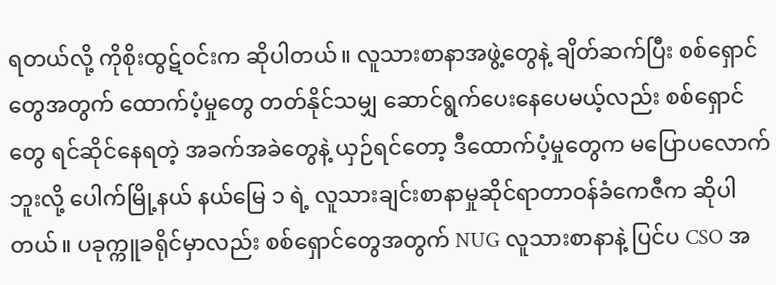ရတယ်လို့ ကိုစိုးထွဋ်ဝင်းက ဆိုပါတယ်။ လူသားစာနာအဖွဲ့တွေနဲ့ ချိတ်ဆက်ပြီး စစ်ရှောင်တွေအတွက် ထောက်ပံ့မှုတွေ တတ်နိုင်သမျှ ဆောင်ရွက်ပေးနေပေမယ့်လည်း စစ်ရှောင်တွေ ရင်ဆိုင်နေရတဲ့ အခက်အခဲတွေနဲ့ ယှဉ်ရင်တော့ ဒီထောက်ပံ့မှုတွေက မပြောပလောက်ဘူးလို့ ပေါက်မြို့နယ် နယ်မြေ ၁ ရဲ့ လူသားချင်းစာနာမှုဆိုင်ရာတာဝန်ခံကေဇီက ဆိုပါတယ်။ ပခုက္ကူခရိုင်မှာလည်း စစ်ရှောင်တွေအတွက် NUG လူသားစာနာနဲ့ ပြင်ပ CSO အ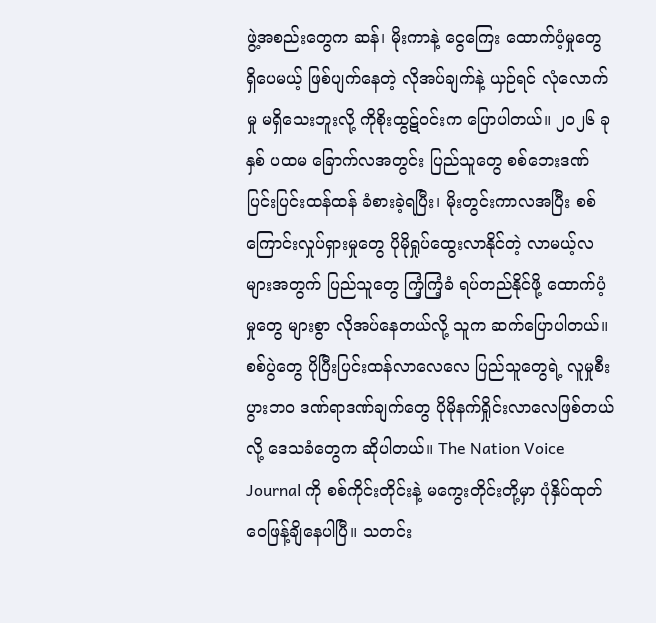ဖွဲ့အစည်းတွေက ဆန်၊ မိုးကာနဲ့ ငွေကြေး ထောက်ပံ့မှုတွေ ရှိပေမယ့် ဖြစ်ပျက်နေတဲ့ လိုအပ်ချက်နဲ့ ယှဉ်ရင် လုံလောက်မှု မရှိသေးဘူးလို့ ကိုစိုးထွဋ်ဝင်းက ပြောပါတယ်။ ၂၀၂၆ ခုနှစ် ပထမ ခြောက်လအတွင်း ပြည်သူတွေ စစ်ဘေးဒဏ် ပြင်းပြင်းထန်ထန် ခံစားခဲ့ရပြီး၊ မိုးတွင်းကာလအပြီး စစ်ကြောင်းလှုပ်ရှားမှုတွေ ပိုမိုရှုပ်ထွေးလာနိုင်တဲ့ လာမယ့်လများအတွက် ပြည်သူတွေ ကြံ့ကြံ့ခံ ရပ်တည်နိုင်ဖို့ ထောက်ပံ့မှုတွေ များစွာ လိုအပ်နေတယ်လို့ သူက ဆက်ပြောပါတယ်။ စစ်ပွဲတွေ ပိုပြီးပြင်းထန်လာလေလေ ပြည်သူတွေရဲ့ လူမှုစီးပွားဘဝ ဒဏ်ရာဒဏ်ချက်တွေ ပိုမိုနက်ရှိုင်းလာလေဖြစ်တယ်လို့ ဒေသခံတွေက ဆိုပါတယ်။ The Nation Voice Journal ကို စစ်ကိုင်းတိုင်းနဲ့ မကွေးတိုင်းတို့မှာ ပုံနှိပ်ထုတ်ဝေဖြန့်ချိနေပါပြီ။ သတင်း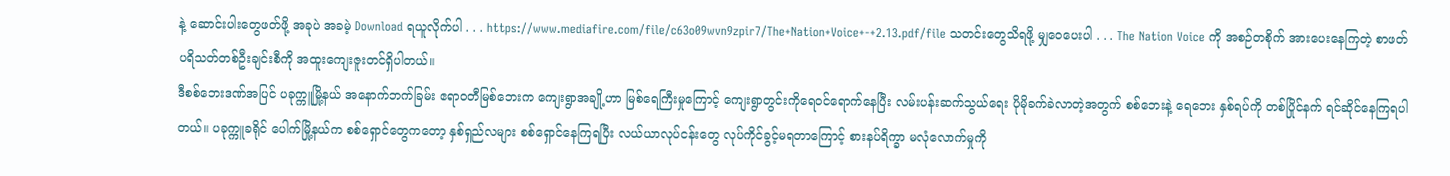နဲ့ ဆောင်းပါးတွေဖတ်ဖို့ အခုပဲ အခမဲ့ Download ရယူလိုက်ပါ . . . https://www.mediafire.com/file/c63o09wvn9zpir7/The+Nation+Voice+-+2.13.pdf/file သတင်းတွေသိရဖို့ မျှဝေပေးပါ . . . The Nation Voice ကို အစဉ်တစိုက် အားပေးနေကြတဲ့ စာဖတ်ပရိသတ်တစ်ဦးချင်းစီကို အထူးကျေးဇူးတင်ရှိပါတယ်။
ဒီစစ်ဘေးဒဏ်အပြင် ပခုက္ကူမြို့နယ် အနောက်ဘက်ခြမ်း ဧရာဝတီမြစ်ဘေးက ကျေးရွာအချို့ဟာ မြစ်ရေကြီးမှုကြောင့် ကျေးရွာတွင်းကိုရေဝင်ရောက်နေပြီး လမ်းပန်းဆက်သွယ်ရေး ပိုမိုခက်ခဲလာတဲ့အတွက် စစ်ဘေးနဲ့ ရေဘေး နှစ်ရပ်ကို တစ်ပြိုင်နက် ရင်ဆိုင်နေကြရပါတယ်။ ပခုက္ကူခရိုင် ပေါက်မြို့နယ်က စစ်ရှောင်တွေကတော့ နှစ်ရှည်လများ စစ်ရှောင်နေကြရပြီး လယ်ယာလုပ်ငန်းတွေ လုပ်ကိုင်ခွင့်မရတာကြောင့် စားနပ်ရိက္ခာ မလုံလောက်မှုကို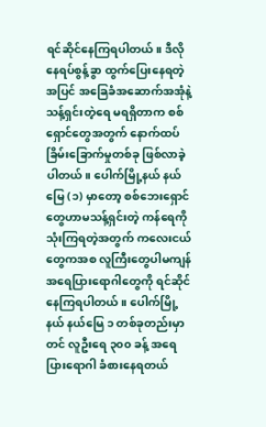ရင်ဆိုင်နေကြရပါတယ်။ ဒီလို နေရပ်စွန့်ခွာ ထွက်ပြေးနေရတဲ့အပြင် အခြေခံအဆောက်အအုံနဲ့ သန့်ရှင်းတဲ့ရေ မရရှိတာက စစ်ရှောင်တွေအတွက် နောက်ထပ် ခြိမ်းခြောက်မှုတစ်ခု ဖြစ်လာခဲ့ပါတယ်။ ပေါက်မြို့နယ် နယ်မြေ (၁) မှာတော့ စစ်ဘေးရှောင်တွေဟာမသန့်ရှင်းတဲ့ ကန်ရေကိုသုံးကြရတဲ့အတွက် ကလေးငယ်တွေကအစ လူကြီးတွေပါမကျန် အရေပြားရောဂါတွေကို ရင်ဆိုင်နေကြရပါတယ်။ ပေါက်မြို့နယ် နယ်မြေ ၁ တစ်ခုတည်းမှာတင် လူဦးရေ ၃၀၀ ခန့် အရေပြားရောဂါ ခံစားနေရတယ်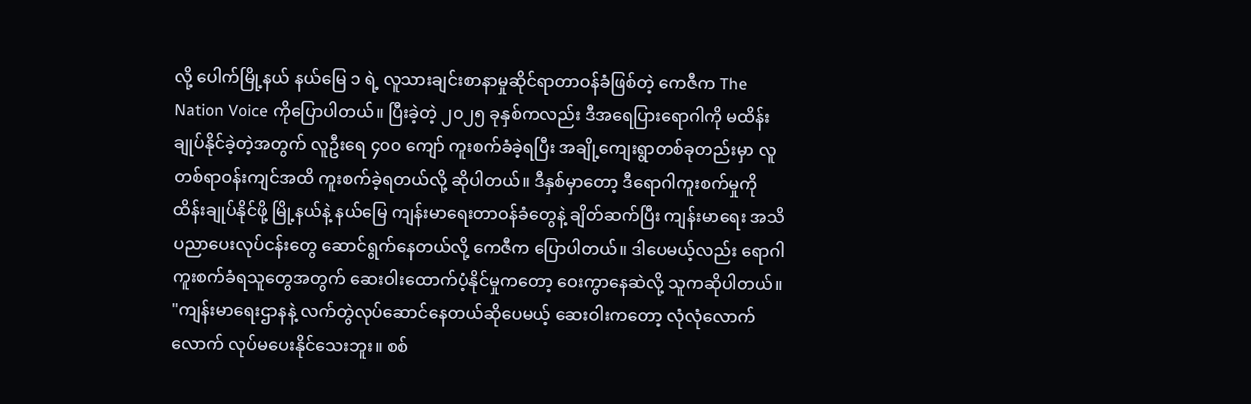လို့ ပေါက်မြို့နယ် နယ်မြေ ၁ ရဲ့ လူသားချင်းစာနာမှုဆိုင်ရာတာဝန်ခံဖြစ်တဲ့ ကေဇီက The Nation Voice ကိုပြောပါတယ်။ ပြီးခဲ့တဲ့ ၂၀၂၅ ခုနှစ်ကလည်း ဒီအရေပြားရောဂါကို မထိန်းချုပ်နိုင်ခဲ့တဲ့အတွက် လူဦးရေ ၄၀၀ ကျော် ကူးစက်ခံခဲ့ရပြီး အချို့ကျေးရွာတစ်ခုတည်းမှာ လူတစ်ရာဝန်းကျင်အထိ ကူးစက်ခဲ့ရတယ်လို့ ဆိုပါတယ်။ ဒီနှစ်မှာတော့ ဒီရောဂါကူးစက်မှုကို ထိန်းချုပ်နိုင်ဖို့ မြို့နယ်နဲ့ နယ်မြေ ကျန်းမာရေးတာဝန်ခံတွေနဲ့ ချိတ်ဆက်ပြီး ကျန်းမာရေး အသိပညာပေးလုပ်ငန်းတွေ ဆောင်ရွက်နေတယ်လို့ ကေဇီက ပြောပါတယ်။ ဒါပေမယ့်လည်း ရောဂါကူးစက်ခံရသူတွေအတွက် ဆေးဝါးထောက်ပံ့နိုင်မှုကတော့ ဝေးကွာနေဆဲလို့ သူကဆိုပါတယ်။ "ကျန်းမာရေးဌာနနဲ့ လက်တွဲလုပ်ဆောင်နေတယ်ဆိုပေမယ့် ဆေးဝါးကတော့ လုံလုံလောက်လောက် လုပ်မပေးနိုင်သေးဘူး။ စစ်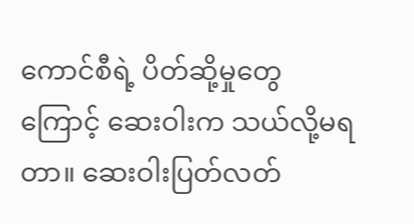ကောင်စီရဲ့ ပိတ်ဆို့မှုတွေကြောင့် ဆေးဝါးက သယ်လို့မရတာ။ ဆေးဝါးပြတ်လတ်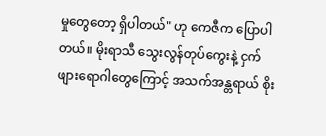မှုတွေတော့ ရှိပါတယ်" ဟု ကေဇီက ပြောပါတယ်။ မိုးရာသီ သွေးလွန်တုပ်ကွေးနဲ့ ငှက်ဖျားရောဂါတွေကြောင့် အသက်အန္တရာယ် စိုး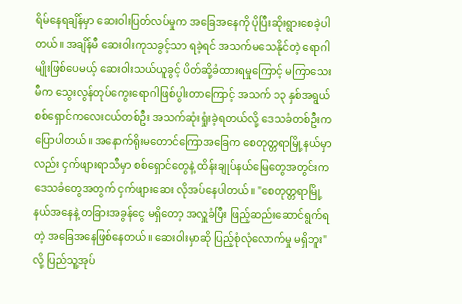ရိမ်နေရချိန်မှာ ဆေးဝါးပြတ်လပ်မှုက အခြေအနေကို ပိုပြီးဆိုးရွားစေခဲ့ပါတယ်။ အချိန်မီ ဆေးဝါးကုသခွင့်သာ ရခဲ့ရင် အသက်မသေနိုင်တဲ့ ရောဂါမျိုးဖြစ်ပေမယ့် ဆေးဝါးသယ်ယူခွင့် ပိတ်ဆို့ခံထားရမှုကြောင့် မကြာသေးမီက သွေးလွန်တုပ်ကွေးရောဂါဖြစ်ပွါးတာကြောင့် အသက် ၁၃ နှစ်အရွယ် စစ်ရှောင်ကလေးငယ်တစ်ဦး အသက်ဆုံးရှုံးခဲ့ရတယ်လို့ ဒေသခံတစ်ဦးက ပြောပါတယ်။ အနောက်ရိုးမတောင်ကြောအခြေက စေတုတ္တရာမြို့နယ်မှာလည်း ငှက်ဖျားရာသီမှာ စစ်ရှောင်တွေနဲ့ ထိန်းချုပ်နယ်မြေတွေအတွင်းက ဒေသခံတွေအတွက် ငှက်ဖျားဆေး လိုအပ်နေပါတယ်။ "စေတုတ္တရာမြို့နယ်အနေနဲ့ တခြားအခွန်ငွေ မရှိတော့ အလှူခံပြီး ဖြည့်ဆည်းဆောင်ရွက်ရတဲ့ အခြေအနေဖြစ်နေတယ်။ ဆေးဝါးမှာဆို ပြည့်စုံလုံလောက်မှု မရှိဘူး"လို့ ပြည်သူ့အုပ်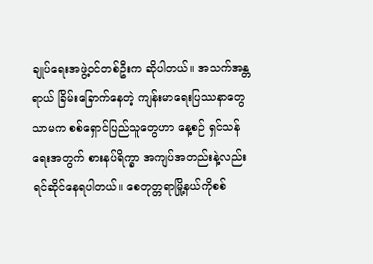ချုပ်ရေးအဖွဲ့ဝင်တစ်ဦးက ဆိုပါတယ်။ အသက်အန္တရာယ် ခြိမ်းခြောက်နေတဲ့ ကျန်းမာရေးပြဿနာတွေသာမက စစ်ရှောင်ပြည်သူတွေဟာ နေ့စဉ် ရှင်သန်ရေးအတွက် စားနပ်ရိက္ခာ အကျပ်အတည်းနဲ့လည်း ရင်ဆိုင်နေရပါတယ်။ စေတုတ္တရာမြို့နယ်ကိုစစ်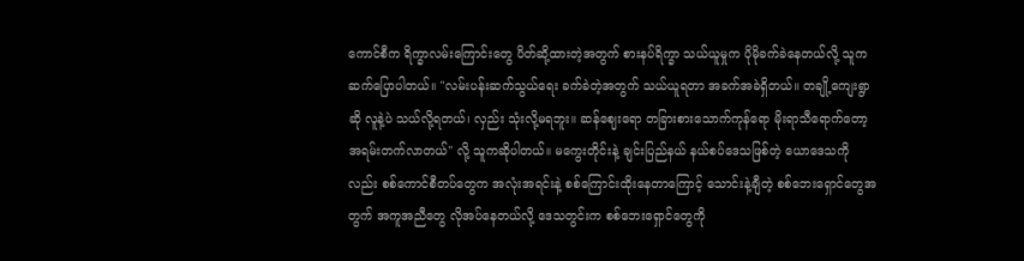ကောင်စီက ရိက္ခာလမ်းကြောင်းတွေ ပိတ်ဆို့ထားတဲ့အတွက် စားနပ်ရိက္ခာ သယ်ယူမှုက ပိုမိုခက်ခဲနေတယ်လို့ သူကဆက်ပြောပါတယ်။ "လမ်းပန်းဆက်သွယ်ရေး ခက်ခဲတဲ့အတွက် သယ်ယူရတာ အခက်အခဲရှိတယ်။ တချို့ကျေးရွာဆို လူနဲ့ပဲ သယ်လို့ရတယ်၊ လှည်း သုံးလို့မရဘူး။ ဆန်ဈေးရော တခြားစားသောက်ကုန်ရော မိုးရာသီရောက်တော့ အရမ်းတက်လာတယ်" လို့ သူကဆိုပါတယ်။ မကွေးတိုင်းနဲ့ ချင်းပြည်နယ် နယ်စပ်ဒေသဖြစ်တဲ့ ယောဒေသကိုလည်း စစ်ကောင်စီတပ်တွေက အလုံးအရင်းနဲ့ စစ်ကြောင်းထိုးနေတာကြောင့် သောင်းနဲ့ချီတဲ့ စစ်ဘေးရှောင်တွေအတွက် အကူအညီတွေ လိုအပ်နေတယ်လို့ ဒေသတွင်းက စစ်ဘေးရှောင်တွေကို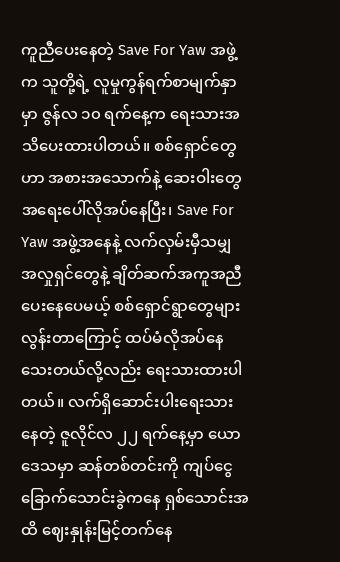ကူညီပေးနေတဲ့ Save For Yaw အဖွဲ့က သူတို့ရဲ့ လူမှုကွန်ရက်စာမျက်နှာမှာ ဇွန်လ ၁၀ ရက်နေ့က ရေးသားအသိပေးထားပါတယ်။ စစ်ရှောင်တွေဟာ အစားအသောက်နဲ့ ဆေးဝါးတွေ အရေးပေါ်လိုအပ်နေပြီး၊ Save For Yaw အဖွဲ့အနေနဲ့ လက်လှမ်းမှီသမျှ အလှုရှင်တွေနဲ့ ချိတ်ဆက်အကူအညီပေးနေပေမယ့် စစ်ရှောင်ရွာတွေများလွန်းတာကြောင့် ထပ်မံလိုအပ်နေသေးတယ်လို့လည်း ရေးသားထားပါတယ်။ လက်ရှိဆောင်းပါးရေးသားနေတဲ့ ဇူလိုင်လ ၂၂ ရက်နေ့မှာ ယောဒေသမှာ ဆန်တစ်တင်းကို ကျပ်ငွေ ခြောက်သောင်းခွဲကနေ ရှစ်သောင်းအထိ ဈေးနှုန်းမြင့်တက်နေ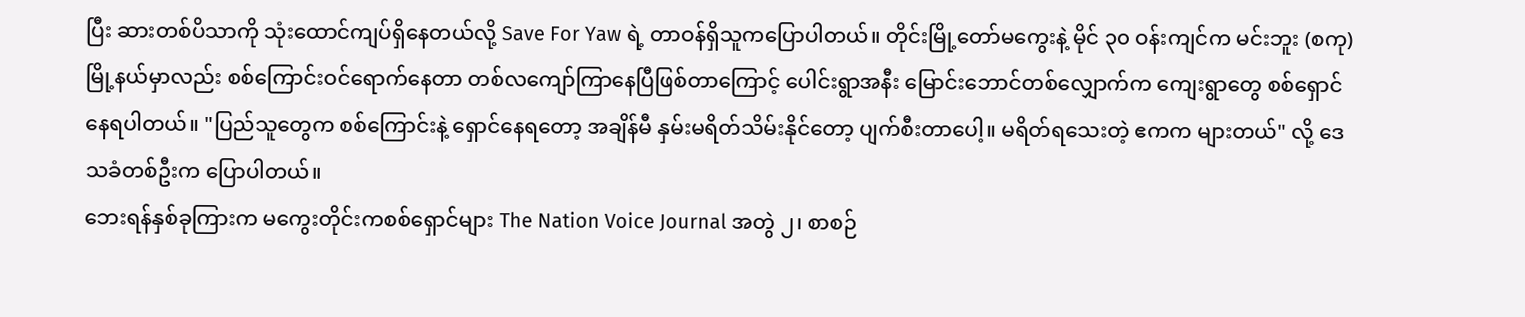ပြီး ဆားတစ်ပိသာကို သုံးထောင်ကျပ်ရှိနေတယ်လို့ Save For Yaw ရဲ့ တာဝန်ရှိသူကပြောပါတယ်။ တိုင်းမြို့တော်မကွေးနဲ့ မိုင် ၃၀ ဝန်းကျင်က မင်းဘူး (စကု) မြို့နယ်မှာလည်း စစ်ကြောင်းဝင်ရောက်နေတာ တစ်လကျော်ကြာနေပြီဖြစ်တာကြောင့် ပေါင်းရွာအနီး မြောင်းဘောင်တစ်လျှောက်က ကျေးရွာတွေ စစ်ရှောင်နေရပါတယ်။ "ပြည်သူတွေက စစ်ကြောင်းနဲ့ ရှောင်နေရတော့ အချိန်မီ နှမ်းမရိတ်သိမ်းနိုင်တော့ ပျက်စီးတာပေါ့။ မရိတ်ရသေးတဲ့ ဧကက များတယ်" လို့ ဒေသခံတစ်ဦးက ပြောပါတယ်။
ဘေးရန်နှစ်ခုကြားက မကွေးတိုင်းကစစ်ရှောင်များ The Nation Voice Journal အတွဲ ၂၊ စာစဉ်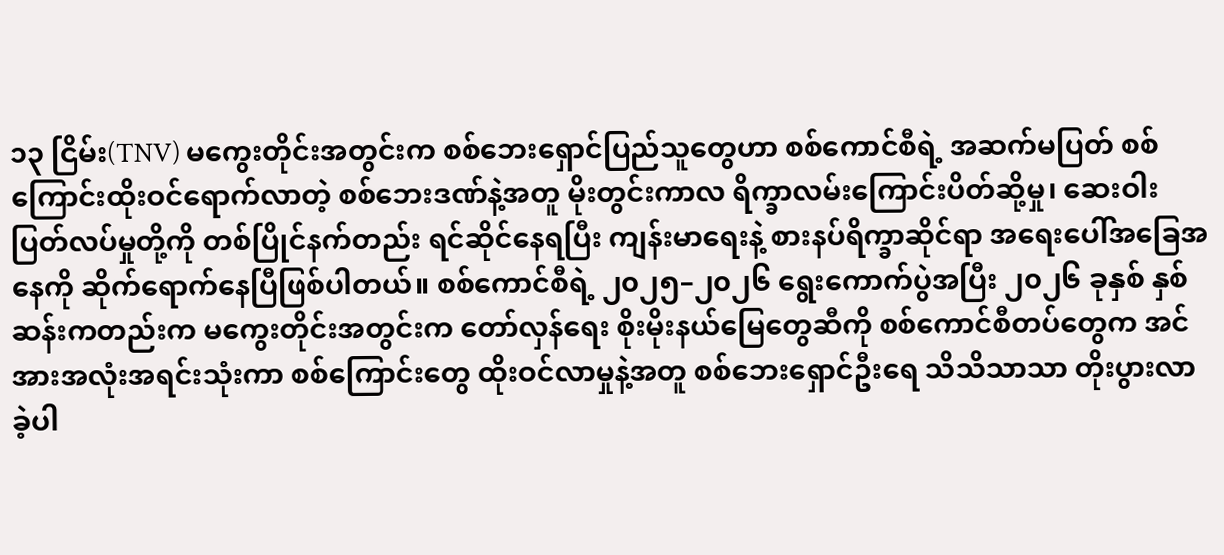၁၃ ငြိမ်း(TNV) မကွေးတိုင်းအတွင်းက စစ်ဘေးရှောင်ပြည်သူတွေဟာ စစ်ကောင်စီရဲ့ အဆက်မပြတ် စစ်ကြောင်းထိုးဝင်ရောက်လာတဲ့ စစ်ဘေးဒဏ်နဲ့အတူ မိုးတွင်းကာလ ရိက္ခာလမ်းကြောင်းပိတ်ဆို့မှု၊ ဆေးဝါးပြတ်လပ်မှုတို့ကို တစ်ပြိုင်နက်တည်း ရင်ဆိုင်နေရပြီး ကျန်းမာရေးနဲ့ စားနပ်ရိက္ခာဆိုင်ရာ အရေးပေါ်အခြေအနေကို ဆိုက်ရောက်နေပြီဖြစ်ပါတယ်။ စစ်ကောင်စီရဲ့ ၂၀၂၅–၂၀၂၆ ရွေးကောက်ပွဲအပြီး ၂၀၂၆ ခုနှစ် နှစ်ဆန်းကတည်းက မကွေးတိုင်းအတွင်းက တော်လှန်ရေး စိုးမိုးနယ်မြေတွေဆီကို စစ်ကောင်စီတပ်တွေက အင်အားအလုံးအရင်းသုံးကာ စစ်ကြောင်းတွေ ထိုးဝင်လာမှုနဲ့အတူ စစ်ဘေးရှောင်ဦးရေ သိသိသာသာ တိုးပွားလာခဲ့ပါ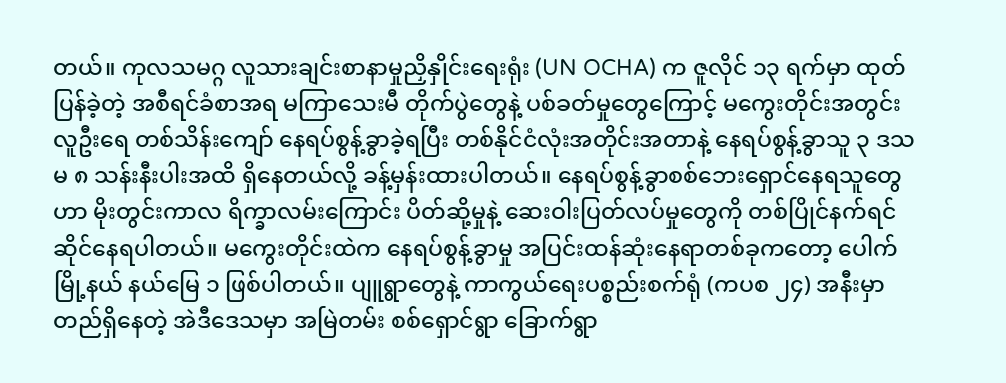တယ်။ ကုလသမဂ္ဂ လူသားချင်းစာနာမှုညှိနှိုင်းရေးရုံး (UN OCHA) က ဇူလိုင် ၁၃ ရက်မှာ ထုတ်ပြန်ခဲ့တဲ့ အစီရင်ခံစာအရ မကြာသေးမီ တိုက်ပွဲတွေနဲ့ ပစ်ခတ်မှုတွေကြောင့် မကွေးတိုင်းအတွင်း လူဦးရေ တစ်သိန်းကျော် နေရပ်စွန့်ခွာခဲ့ရပြီး တစ်နိုင်ငံလုံးအတိုင်းအတာနဲ့ နေရပ်စွန့်ခွာသူ ၃ ဒသမ ၈ သန်းနီးပါးအထိ ရှိနေတယ်လို့ ခန့်မှန်းထားပါတယ်။ နေရပ်စွန့်ခွာစစ်ဘေးရှောင်နေရသူတွေဟာ မိုးတွင်းကာလ ရိက္ခာလမ်းကြောင်း ပိတ်ဆို့မှုနဲ့ ဆေးဝါးပြတ်လပ်မှုတွေကို တစ်ပြိုင်နက်ရင်ဆိုင်နေရပါတယ်။ မကွေးတိုင်းထဲက နေရပ်စွန့်ခွာမှု အပြင်းထန်ဆုံးနေရာတစ်ခုကတော့ ပေါက်မြို့နယ် နယ်မြေ ၁ ဖြစ်ပါတယ်။ ပျူရွာတွေနဲ့ ကာကွယ်ရေးပစ္စည်းစက်ရုံ (ကပစ ၂၄) အနီးမှာ တည်ရှိနေတဲ့ အဲဒီဒေသမှာ အမြဲတမ်း စစ်ရှောင်ရွာ ခြောက်ရွာ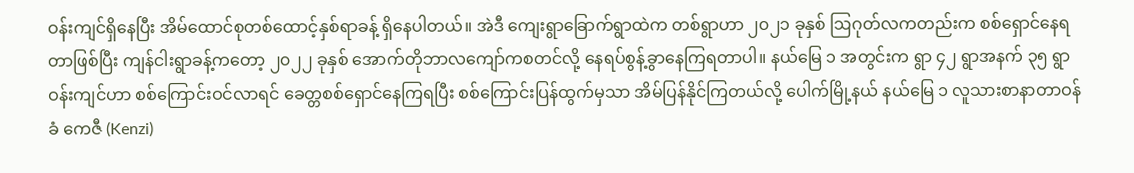ဝန်းကျင်ရှိနေပြီး အိမ်ထောင်စုတစ်ထောင့်နှစ်ရာခန့် ရှိနေပါတယ်။ အဲဒီ ကျေးရွာခြောက်ရွာထဲက တစ်ရွာဟာ ၂၀၂၁ ခုနှစ် ဩဂုတ်လကတည်းက စစ်ရှောင်နေရတာဖြစ်ပြီး ကျန်ငါးရွာခန့်ကတော့ ၂၀၂၂ ခုနှစ် အောက်တိုဘာလကျော်ကစတင်လို့ နေရပ်စွန့်ခွာနေကြရတာပါ။ နယ်မြေ ၁ အတွင်းက ရွာ ၄၂ ရွာအနက် ၃၅ ရွာဝန်းကျင်ဟာ စစ်ကြောင်းဝင်လာရင် ခေတ္တစစ်ရှောင်နေကြရပြီး စစ်ကြောင်းပြန်ထွက်မှသာ အိမ်ပြန်နိုင်ကြတယ်လို့ ပေါက်မြို့နယ် နယ်မြေ ၁ လူသားစာနာတာဝန်ခံ ကေဇီ (Kenzi)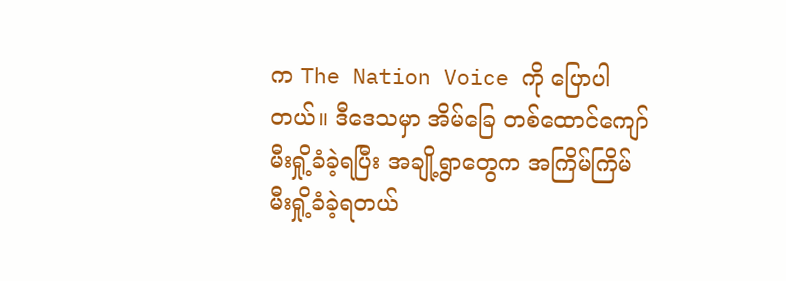က The Nation Voice ကို ပြောပါတယ်။ ဒီဒေသမှာ အိမ်ခြေ တစ်ထောင်ကျော် မီးရှို့ခံခဲ့ရပြီး အချို့ရွာတွေက အကြိမ်ကြိမ် မီးရှို့ခံခဲ့ရတယ်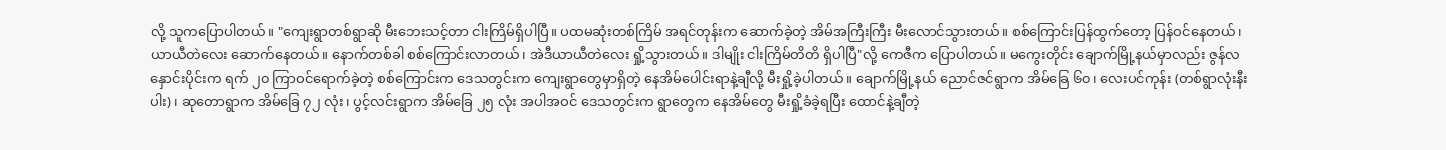လို့ သူကပြောပါတယ်။ "ကျေးရွာတစ်ရွာဆို မီးဘေးသင့်တာ ငါးကြိမ်ရှိပါပြီ။ ပထမဆုံးတစ်ကြိမ် အရင်တုန်းက ဆောက်ခဲ့တဲ့ အိမ်အကြီးကြီး မီးလောင်သွားတယ်။ စစ်ကြောင်းပြန်ထွက်တော့ ပြန်ဝင်နေတယ်၊ ယာယီတဲလေး ဆောက်နေတယ်။ နောက်တစ်ခါ စစ်ကြောင်းလာတယ်၊ အဲဒီယာယီတဲလေး ရှို့သွားတယ်။ ဒါမျိုး ငါးကြိမ်တိတိ ရှိပါပြီ"လို့ ကေဇီက ပြောပါတယ်။ မကွေးတိုင်း ချောက်မြို့နယ်မှာလည်း ဇွန်လနှောင်းပိုင်းက ရက် ၂၀ ကြာဝင်ရောက်ခဲ့တဲ့ စစ်ကြောင်းက ဒေသတွင်းက ကျေးရွာတွေမှာရှိတဲ့ နေအိမ်ပေါင်းရာနဲ့ချီလို့ မီးရှို့ခဲ့ပါတယ်။ ချောက်မြို့နယ် ညောင်ဇင်ရွာက အိမ်ခြေ ၆၀၊ လေးပင်ကုန်း (တစ်ရွာလုံးနီးပါး)၊ ဆုတောရွာက အိမ်ခြေ ၇၂ လုံး၊ ပွင့်လင်းရွာက အိမ်ခြေ ၂၅ လုံး အပါအဝင် ဒေသတွင်းက ရွာတွေက နေအိမ်တွေ မီးရှို့ခံခဲ့ရပြီး ထောင်နဲ့ချီတဲ့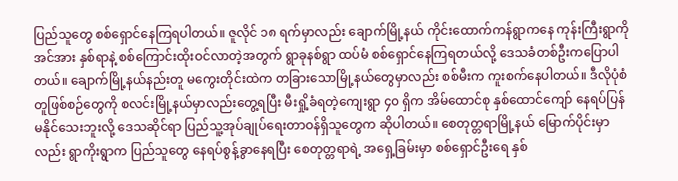ပြည်သူတွေ စစ်ရှောင်နေကြရပါတယ်။ ဇူလိုင် ၁၈ ရက်မှာလည်း ချောက်မြို့နယ် ကိုင်းထောက်ကန်ရွာကနေ ကုန်းကြီးရွာကို အင်အား နှစ်ရာနဲ့ စစ်ကြောင်းထိုးဝင်လာတဲ့အတွက် ရွာခုနစ်ရွာ ထပ်မံ စစ်ရှောင်နေကြရတယ်လို့ ဒေသခံတစ်ဦးကပြောပါတယ်။ ချောက်မြို့နယ်နည်းတူ မကွေးတိုင်းထဲက တခြားသောမြို့နယ်တွေမှာလည်း စစ်မီးက ကူးစက်နေပါတယ်။ ဒီလိုပုံစံတူဖြစ်စဉ်တွေကို စလင်းမြို့နယ်မှာလည်းတွေ့ရပြီး မီးရှို့ခံရတဲ့ကျေးရွာ ၄၀ ရှိက အိမ်ထောင်စု နှစ်ထောင်ကျော် နေရပ်ပြန်မနိုင်သေးဘူးလို့ ဒေသဆိုင်ရာ ပြည်သူ့အုပ်ချုပ်ရေးတာဝန်ရှိသူတွေက ဆိုပါတယ်။ စေတုတ္တရာမြို့နယ် မြောက်ပိုင်းမှာလည်း ရွာကိုးရွာက ပြည်သူတွေ နေရပ်စွန့်ခွာနေရပြီး စေတုတ္တရာရဲ့ အရှေ့ခြမ်းမှာ စစ်ရှောင်ဦးရေ နှစ်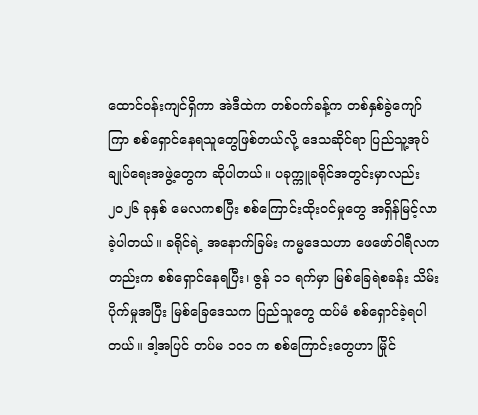ထောင်ဝန်းကျင်ရှိကာ အဲဒီထဲက တစ်ဝက်ခန့်က တစ်နှစ်ခွဲကျော်ကြာ စစ်ရှောင်နေရသူတွေဖြစ်တယ်လို့ ဒေသဆိုင်ရာ ပြည်သူ့အုပ်ချုပ်ရေးအဖွဲ့တွေက ဆိုပါတယ်။ ပခုက္ကူခရိုင်အတွင်းမှာလည်း ၂၀၂၆ ခုနှစ် မေလကစပြီး စစ်ကြောင်းထိုးဝင်မှုတွေ အရှိန်မြင့်လာခဲ့ပါတယ်။ ခရိုင်ရဲ့ အနောက်ခြမ်း ကမ္မဒေသဟာ ဖေဖော်ဝါရီလကတည်းက စစ်ရှောင်နေရပြီး၊ ဇွန် ၁၁ ရက်မှာ မြစ်ခြေရဲစခန်း သိမ်းပိုက်မှုအပြီး မြစ်ခြေဒေသက ပြည်သူတွေ ထပ်မံ စစ်ရှောင်ခဲ့ရပါတယ်။ ဒါ့အပြင် တပ်မ ၁၀၁ က စစ်ကြောင်းတွေဟာ မြိုင်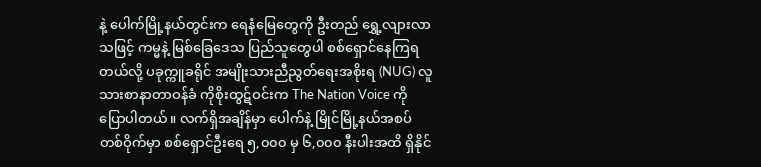နဲ့ ပေါက်မြို့နယ်တွင်းက ရေနံမြေတွေကို ဦးတည် ရွှေ့လျားလာသဖြင့် ကမ္မနဲ့ မြစ်ခြေဒေသ ပြည်သူတွေပါ စစ်ရှောင်နေကြရတယ်လို့ ပခုက္ကူခရိုင် အမျိုးသားညီညွတ်ရေးအစိုးရ (NUG) လူသားစာနာတာဝန်ခံ ကိုစိုးထွဋ်ဝင်းက The Nation Voice ကို ပြောပါတယ်။ လက်ရှိအချိန်မှာ ပေါက်နဲ့ မြိုင်မြို့နယ်အစပ်တစ်ဝိုက်မှာ စစ်ရှောင်ဦးရေ ၅,၀၀၀ မှ ၆,၀၀၀ နီးပါးအထိ ရှိနိုင်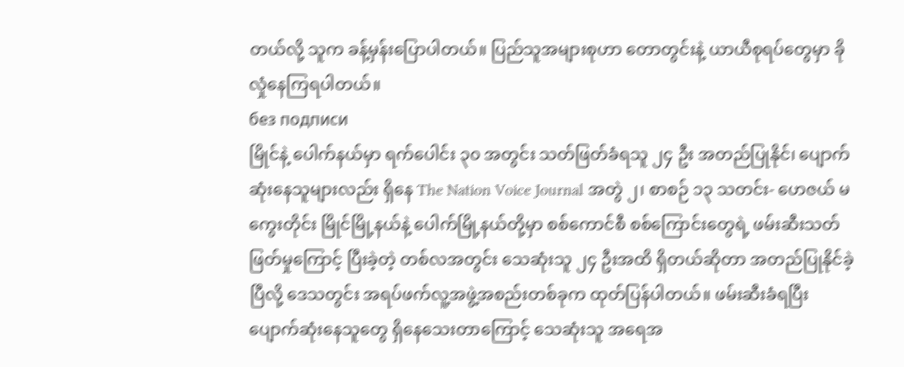တယ်လို့ သူက ခန့်မှန်းပြောပါတယ်။ ပြည်သူအများစုဟာ တောတွင်းနဲ့ ယာယီစုရပ်တွေမှာ ခိုလှုံနေကြရပါတယ်။
без подписи
မြိုင်နဲ့ ပေါက်နယ်မှာ ရက်ပေါင်း ၃၀ အတွင်း သတ်ဖြတ်ခံရသူ ၂၄ ဦး အတည်ပြုနိုင်၊ ပျောက်ဆုံးနေသူများလည်း ရှိနေ The Nation Voice Journal အတွဲ ၂၊ စာစဉ် ၁၃ သတင်း- ဟေဇယ် မကွေးတိုင်း မြိုင်မြို့နယ်နဲ့ ပေါက်မြို့နယ်တို့မှာ စစ်ကောင်စီ စစ်ကြောင်းတွေရဲ့ ဖမ်းဆီးသတ်ဖြတ်မှုကြောင့် ပြီးခဲ့တဲ့ တစ်လအတွင်း သေဆုံးသူ ၂၄ ဦးအထိ ရှိတယ်ဆိုတာ အတည်ပြုနိုင်ခဲ့ပြီလို့ ဒေသတွင်း အရပ်ဖက်လူ့အဖွဲ့အစည်းတစ်ခုက ထုတ်ပြန်ပါတယ်။ ဖမ်းဆီးခံရပြီး ပျောက်ဆုံးနေသူတွေ ရှိနေသေးတာကြောင့် သေဆုံးသူ အရေအ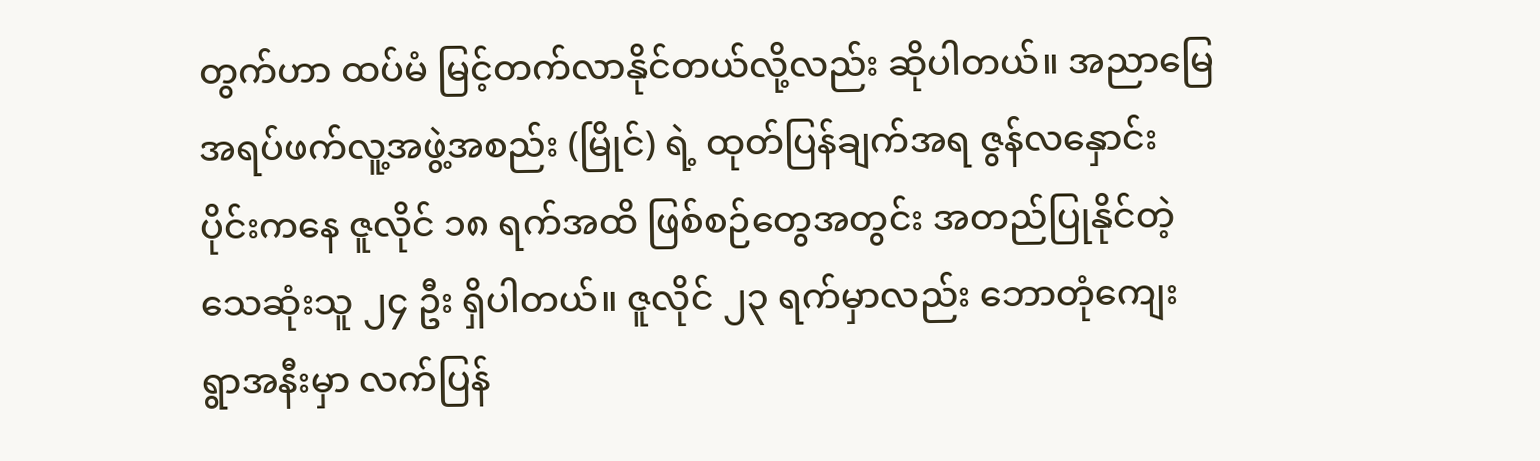တွက်ဟာ ထပ်မံ မြင့်တက်လာနိုင်တယ်လို့လည်း ဆိုပါတယ်။ အညာမြေ အရပ်ဖက်လူ့အဖွဲ့အစည်း (မြိုင်) ရဲ့ ထုတ်ပြန်ချက်အရ ဇွန်လနှောင်းပိုင်းကနေ ဇူလိုင် ၁၈ ရက်အထိ ဖြစ်စဉ်တွေအတွင်း အတည်ပြုနိုင်တဲ့ သေဆုံးသူ ၂၄ ဦး ရှိပါတယ်။ ဇူလိုင် ၂၃ ရက်မှာလည်း ဘောတုံကျေးရွာအနီးမှာ လက်ပြန်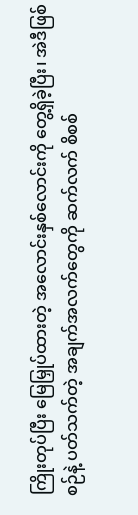ကြိုးတုပ်ပြီး မြေမြှုပ်ထားတဲ့ အလောင်းနှစ်လောင်းကို တွေ့ရှိခဲ့ပြီး၊ အဲဒီဖြစ်စဉ်နဲ့ ပတ်သက်တဲ့ အချက်အလက်တွေကို ဆက်လက် စိစစ်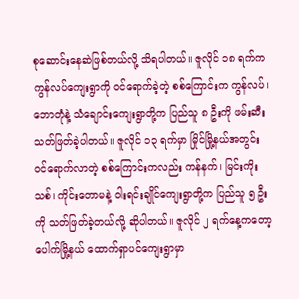စုဆောင်းနေဆဲဖြစ်တယ်လို့ သိရပါတယ်။ ဇူလိုင် ၁၈ ရက်က ကွန်လပ်ကျေးရွာကို ဝင်ရောက်ခဲ့တဲ့ စစ်ကြောင်းက ကွန်လပ်၊ ဘောတုံနဲ့ သံချောင်းကျေးရွာတို့က ပြည်သူ ၈ ဦးကို ဖမ်းဆီးသတ်ဖြတ်ခဲ့ပါတယ်။ ဇူလိုင် ၁၃ ရက်မှာ မြိုင်မြို့နယ်အတွင်း ဝင်ရောက်လာတဲ့ စစ်ကြောင်းကလည်း ကန်နက်၊ မြင်းကိုးသစ်၊ ကိုင်းတောမနဲ့ ဝါးရင်းချိုင်ကျေးရွာတို့က ပြည်သူ ၅ ဦးကို သတ်ဖြတ်ခဲ့တယ်လို့ ဆိုပါတယ်။ ဇူလိုင် ၂ ရက်နေ့ကတော့ ပေါက်မြို့နယ် ထောက်ရှာပင်ကျေးရွာမှာ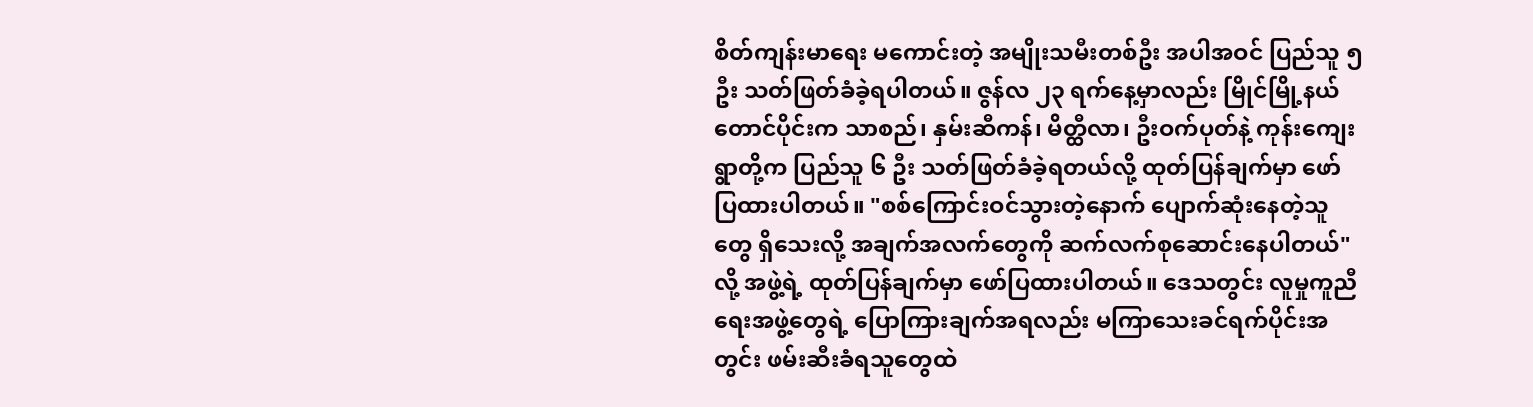စိတ်ကျန်းမာရေး မကောင်းတဲ့ အမျိုးသမီးတစ်ဦး အပါအဝင် ပြည်သူ ၅ ဦး သတ်ဖြတ်ခံခဲ့ရပါတယ်။ ဇွန်လ ၂၃ ရက်နေ့မှာလည်း မြိုင်မြို့နယ်တောင်ပိုင်းက သာစည်၊ နှမ်းဆီကန်၊ မိတ္ထီလာ၊ ဦးဝက်ပုတ်နဲ့ ကုန်းကျေးရွာတို့က ပြည်သူ ၆ ဦး သတ်ဖြတ်ခံခဲ့ရတယ်လို့ ထုတ်ပြန်ချက်မှာ ဖော်ပြထားပါတယ်။ "စစ်ကြောင်းဝင်သွားတဲ့နောက် ပျောက်ဆုံးနေတဲ့သူတွေ ရှိသေးလို့ အချက်အလက်တွေကို ဆက်လက်စုဆောင်းနေပါတယ်" လို့ အဖွဲ့ရဲ့ ထုတ်ပြန်ချက်မှာ ဖော်ပြထားပါတယ်။ ဒေသတွင်း လူမှုကူညီရေးအဖွဲ့တွေရဲ့ ပြောကြားချက်အရလည်း မကြာသေးခင်ရက်ပိုင်းအတွင်း ဖမ်းဆီးခံရသူတွေထဲ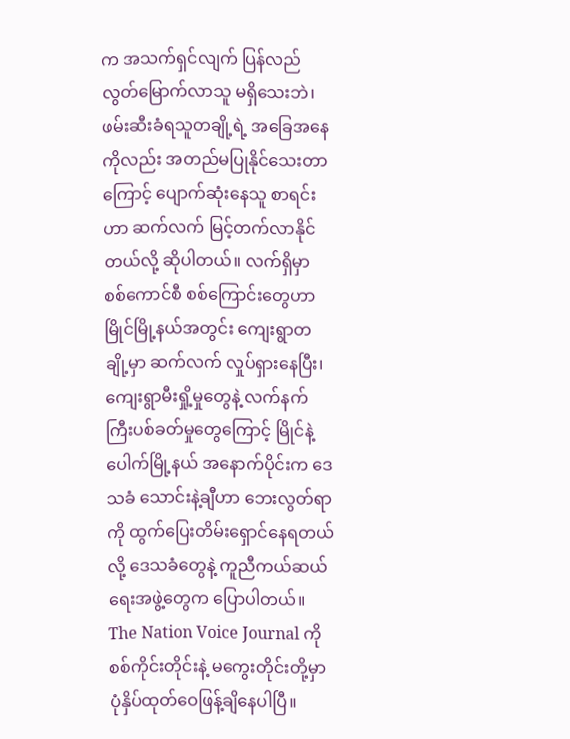က အသက်ရှင်လျက် ပြန်လည်လွတ်မြောက်လာသူ မရှိသေးဘဲ၊ ဖမ်းဆီးခံရသူတချို့ရဲ့ အခြေအနေကိုလည်း အတည်မပြုနိုင်သေးတာကြောင့် ပျောက်ဆုံးနေသူ စာရင်းဟာ ဆက်လက် မြင့်တက်လာနိုင်တယ်လို့ ဆိုပါတယ်။ လက်ရှိမှာ စစ်ကောင်စီ စစ်ကြောင်းတွေဟာ မြိုင်မြို့နယ်အတွင်း ကျေးရွာတချို့မှာ ဆက်လက် လှုပ်ရှားနေပြီး၊ ကျေးရွာမီးရှို့မှုတွေနဲ့ လက်နက်ကြီးပစ်ခတ်မှုတွေကြောင့် မြိုင်နဲ့ ပေါက်မြို့နယ် အနောက်ပိုင်းက ဒေသခံ သောင်းနဲ့ချီဟာ ဘေးလွတ်ရာကို ထွက်ပြေးတိမ်းရှောင်နေရတယ်လို့ ဒေသခံတွေနဲ့ ကူညီကယ်ဆယ်ရေးအဖွဲ့တွေက ပြောပါတယ်။ The Nation Voice Journal ကို စစ်ကိုင်းတိုင်းနဲ့ မကွေးတိုင်းတို့မှာ ပုံနှိပ်ထုတ်ဝေဖြန့်ချိနေပါပြီ။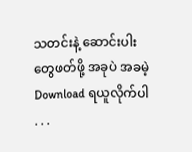သတင်းနဲ့ ဆောင်းပါးတွေဖတ်ဖို့ အခုပဲ အခမဲ့ Download ရယူလိုက်ပါ . . .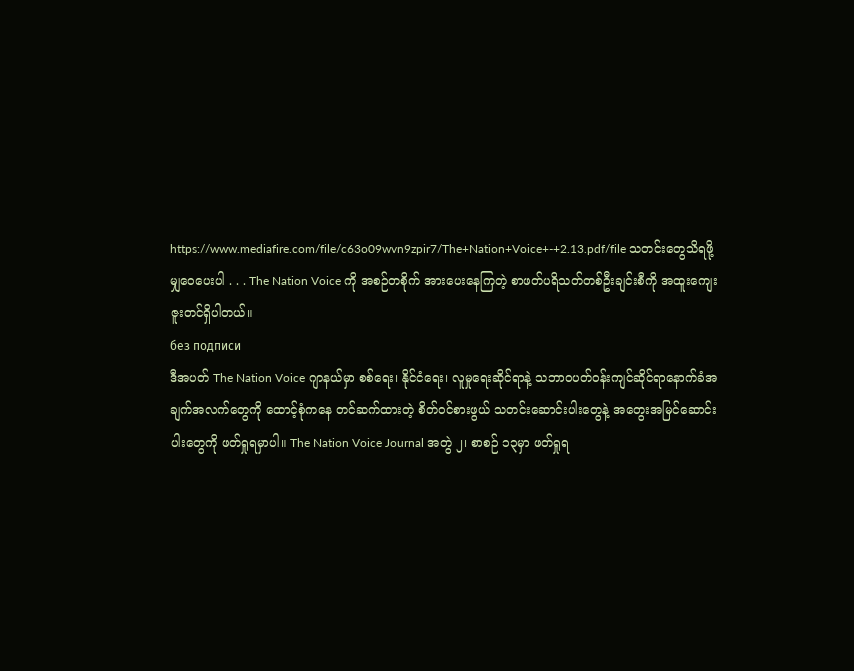https://www.mediafire.com/file/c63o09wvn9zpir7/The+Nation+Voice+-+2.13.pdf/file သတင်းတွေသိရဖို့ မျှဝေပေးပါ . . . The Nation Voice ကို အစဉ်တစိုက် အားပေးနေကြတဲ့ စာဖတ်ပရိသတ်တစ်ဦးချင်းစီကို အထူးကျေးဇူးတင်ရှိပါတယ်။
без подписи
ဒီအပတ် The Nation Voice ဂျာနယ်မှာ စစ်ရေး၊ နိုင်ငံရေး၊ လူမှုရေးဆိုင်ရာနဲ့ သဘာဝပတ်ဝန်းကျင်ဆိုင်ရာနောက်ခံအချက်အလက်တွေကို ထောင့်စုံကနေ တင်ဆက်ထားတဲ့ စိတ်ဝင်စားဖွယ် သတင်းဆောင်းပါးတွေနဲ့ အတွေးအမြင်ဆောင်းပါးတွေကို ဖတ်ရှုရမှာပါ။ The Nation Voice Journal အတွဲ ၂၊ စာစဉ် ၁၃မှာ ဖတ်ရှုရ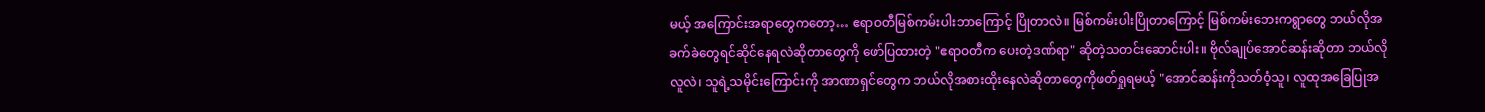မယ့် အကြောင်းအရာတွေကတော့… ဧရာဝတီမြစ်ကမ်းပါးဘာကြောင့် ပြိုတာလဲ။ မြစ်ကမ်းပါးပြိုတာကြောင့် မြစ်ကမ်းဘေးကရွာတွေ ဘယ်လိုအခက်ခဲတွေရင်ဆိုင်နေရလဲဆိုတာတွေကို ဖော်ပြထားတဲ့ "ဧရာဝတီက ပေးတဲ့ဒဏ်ရာ" ဆိုတဲ့သတင်းဆောင်းပါး။ ဗိုလ်ချုပ်အောင်ဆန်းဆိုတာ ဘယ်လိုလူလဲ၊ သူရဲ့သမိုင်းကြောင်းကို အာဏာရှင်တွေက ဘယ်လိုအစားထိုးနေလဲဆိုတာတွေကိုဖတ်ရှုရမယ့် "အောင်ဆန်းကိုသတ်ဝံ့သူ၊ လူထုအခြေပြုအ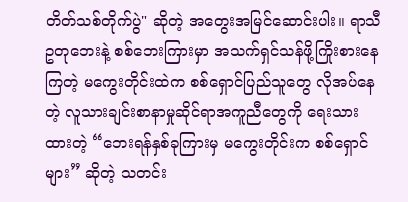တိတ်သစ်တိုက်ပွဲ" ဆိုတဲ့ အတွေးအမြင်ဆောင်းပါး။ ရာသီဥတုဘေးနဲ့ စစ်ဘေးကြားမှာ အသက်ရှင်သန်ဖို့ကြိုးစားနေကြတဲ့ မကွေးတိုင်းထဲက စစ်ရှောင်ပြည်သူတွေ လိုအပ်နေတဲ့ လူသားချင်းစာနာမှုဆိုင်ရာအကူညီတွေကို ရေးသားထားတဲ့ “ဘေးရန်နှစ်ခုကြားမှ မကွေးတိုင်းက စစ်ရှောင်များ” ဆိုတဲ့ သတင်း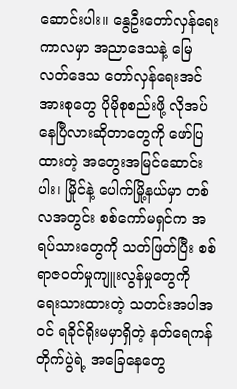ဆောင်းပါး။ နွေဦးတော်လှန်ရေးကာလမှာ အညာဒေသနဲ့ မြေလတ်ဒေသ တော်လှန်ရေးအင်အားစုတွေ ပိုမိုစုစည်းဖို့ လိုအပ်နေပြီလားဆိုတာတွေကို ဖော်ပြထားတဲ့ အတွေးအမြင်ဆောင်းပါး၊ မြိုင်နဲ့ ပေါက်မြို့နယ်မှာ တစ်လအတွင်း စစ်ကော်မရှင်က အရပ်သားတွေကို သတ်ဖြတ်ပြီး စစ်ရာဇဝတ်မှုကျူးလွန်မှုတွေကို ရေးသားထားတဲ့ သတင်းအပါအဝင် ရခိုင်ရိုးမမှာရှိတဲ့ နတ်ရေကန်တိုက်ပွဲရဲ့ အခြေနေတွေ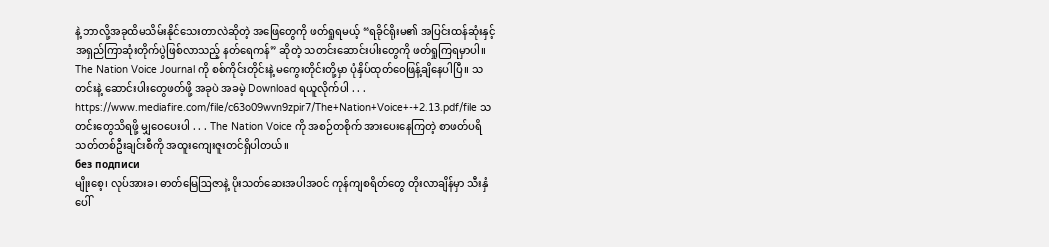နဲ့ ဘာလို့အခုထိမသိမ်းနိုင်သေးတာလဲဆိုတဲ့ အဖြေတွေကို ဖတ်ရှုရမယ့် “ရခိုင်ရိုးမ၏ အပြင်းထန်ဆုံးနှင့် အရှည်ကြာဆုံးတိုက်ပွဲဖြစ်လာသည့် နတ်ရေကန်” ဆိုတဲ့ သတင်းဆောင်းပါးတွေကို ဖတ်ရှုကြရမှာပါ။ The Nation Voice Journal ကို စစ်ကိုင်းတိုင်းနဲ့ မကွေးတိုင်းတို့မှာ ပုံနှိပ်ထုတ်ဝေဖြန့်ချိနေပါပြီ။ သတင်းနဲ့ ဆောင်းပါးတွေဖတ်ဖို့ အခုပဲ အခမဲ့ Download ရယူလိုက်ပါ . . . https://www.mediafire.com/file/c63o09wvn9zpir7/The+Nation+Voice+-+2.13.pdf/file သတင်းတွေသိရဖို့ မျှဝေပေးပါ . . . The Nation Voice ကို အစဉ်တစိုက် အားပေးနေကြတဲ့ စာဖတ်ပရိသတ်တစ်ဦးချင်းစီကို အထူးကျေးဇူးတင်ရှိပါတယ်။
без подписи
မျိုးစေ့၊ လုပ်အားခ၊ ဓာတ်မြေဩဇာနဲ့ ပိုးသတ်ဆေးအပါအဝင် ကုန်ကျစရိတ်တွေ တိုးလာချိန်မှာ သီးနှံပေါ်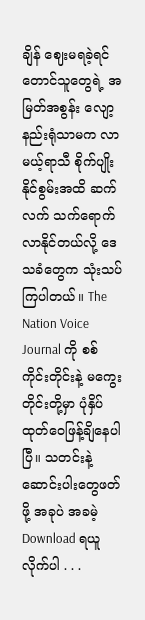ချိန် ဈေးမရခဲ့ရင် တောင်သူတွေရဲ့ အမြတ်အစွန်း လျော့နည်းရုံသာမက လာမယ့်ရာသီ စိုက်ပျိုးနိုင်စွမ်းအထိ ဆက်လက် သက်ရောက်လာနိုင်တယ်လို့ ဒေသခံတွေက သုံးသပ်ကြပါတယ်။ The Nation Voice Journal ကို စစ်ကိုင်းတိုင်းနဲ့ မကွေးတိုင်းတို့မှာ ပုံနှိပ်ထုတ်ဝေဖြန့်ချိနေပါပြီ။ သတင်းနဲ့ ဆောင်းပါးတွေဖတ်ဖို့ အခုပဲ အခမဲ့ Download ရယူလိုက်ပါ . . .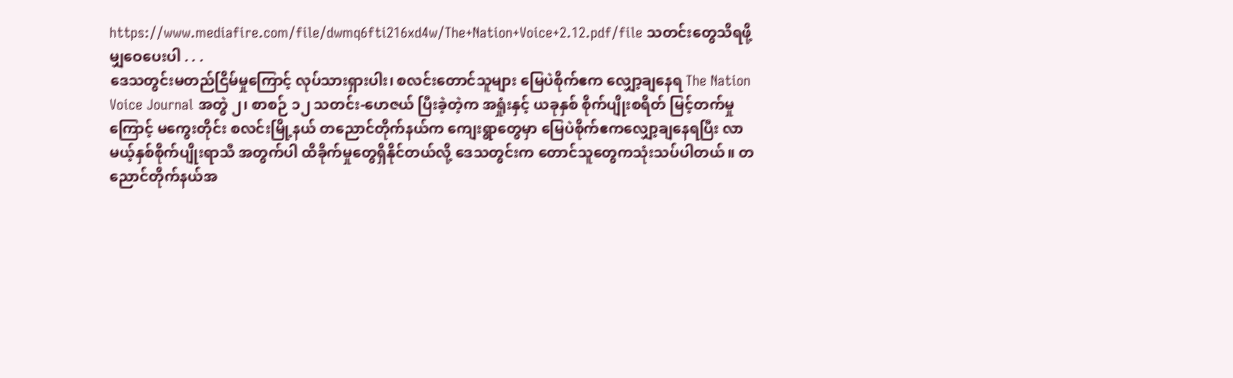https://www.mediafire.com/file/dwmq6fti216xd4w/The+Nation+Voice+2.12.pdf/file သတင်းတွေသိရဖို့ မျှဝေပေးပါ . . .
ဒေသတွင်းမတည်ငြိမ်မှုကြောင့် လုပ်သားရှားပါး၊ စလင်းတောင်သူများ မြေပဲစိုက်ဧက လျှော့ချနေရ The Nation Voice Journal အတွဲ ၂၊ စာစဉ် ၁၂ သတင်း-ဟေဇယ် ပြီးခဲ့တဲ့က အရှုံးနှင့် ယခုနှစ် စိုက်ပျိုးစရိတ် မြင့်တက်မှုကြောင့် မကွေးတိုင်း စလင်းမြို့နယ် တညောင်တိုက်နယ်က ကျေးရွာတွေမှာ မြေပဲစိုက်ဧကလျှော့ချနေရပြီး လာမယ့်နှစ်စိုက်ပျိုးရာသီ အတွက်ပါ ထိခိုက်မှုတွေရှိနိုင်တယ်လို့ ဒေသတွင်းက တောင်သူတွေကသုံးသပ်ပါတယ်။ တညောင်တိုက်နယ်အ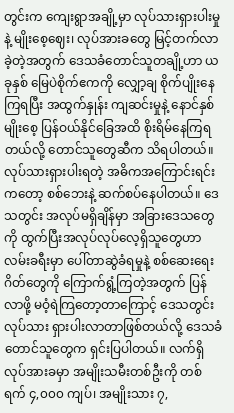တွင်းက ကျေးရွာအချို့မှာ လုပ်သားရှားပါးမှုနဲ့ မျိုးစေ့ဈေး၊ လုပ်အားခတွေ မြင့်တက်လာခဲ့တဲ့အတွက် ဒေသခံတောင်သူတချို့ဟာ ယခုနှစ် မြေပဲစိုက်ဧကကို လျှော့ချ စိုက်ပျိုးနေကြရပြီး အထွက်နှုန်း ကျဆင်းမှုနဲ့ နောင်နှစ် မျိုးစေ့ ပြန်ဝယ်နိုင်ခြေအထိ စိုးရိမ်နေကြရတယ်လို့ တောင်သူတွေဆီက သိရပါတယ်။ လုပ်သားရှားပါးရတဲ့ အဓိကအကြောင်းရင်းကတော့ စစ်ဘေးနဲ့ ဆက်စပ်နေပါတယ်။ ဒေသတွင်း အလုပ်မရှိချိန်မှာ အခြားဒေသတွေကို ထွက်ပြီးအလုပ်လုပ်လေ့ရှိသူတွေဟာ လမ်းခရီးမှာ ပေါ်တာဆွဲခံရမှုနဲ့ စစ်ဆေးရေးဂိတ်တွေကို ကြောက်ရွံ့ကြတဲ့အတွက် ပြန်လာဖို့ မဝံ့ရဲကြတော့တာကြောင့် ဒေသတွင်း လုပ်သား ရှားပါးလာတာဖြစ်တယ်လို့ ဒေသခံတောင်သူတွေက ရှင်းပြပါတယ်။ လက်ရှိ လုပ်အားခမှာ အမျိုးသမီးတစ်ဦးကို တစ်ရက် ၄,၀၀၀ ကျပ်၊ အမျိုးသား ၇,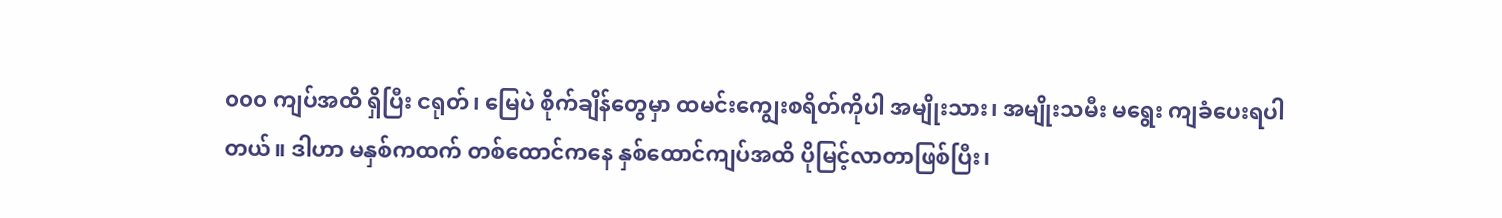၀၀၀ ကျပ်အထိ ရှိပြီး ငရုတ်၊ မြေပဲ စိုက်ချိန်တွေမှာ ထမင်းကျွေးစရိတ်ကိုပါ အမျိုးသား၊ အမျိုးသမီး မရွေး ကျခံပေးရပါတယ်။ ဒါဟာ မနှစ်ကထက် တစ်ထောင်ကနေ နှစ်ထောင်ကျပ်အထိ ပိုမြင့်လာတာဖြစ်ပြီး၊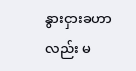နွားငှားခဟာလည်း မ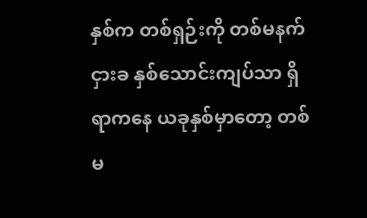နှစ်က တစ်ရှဉ်းကို တစ်မနက်ငှားခ နှစ်သောင်းကျပ်သာ ရှိရာကနေ ယခုနှစ်မှာတော့ တစ်မ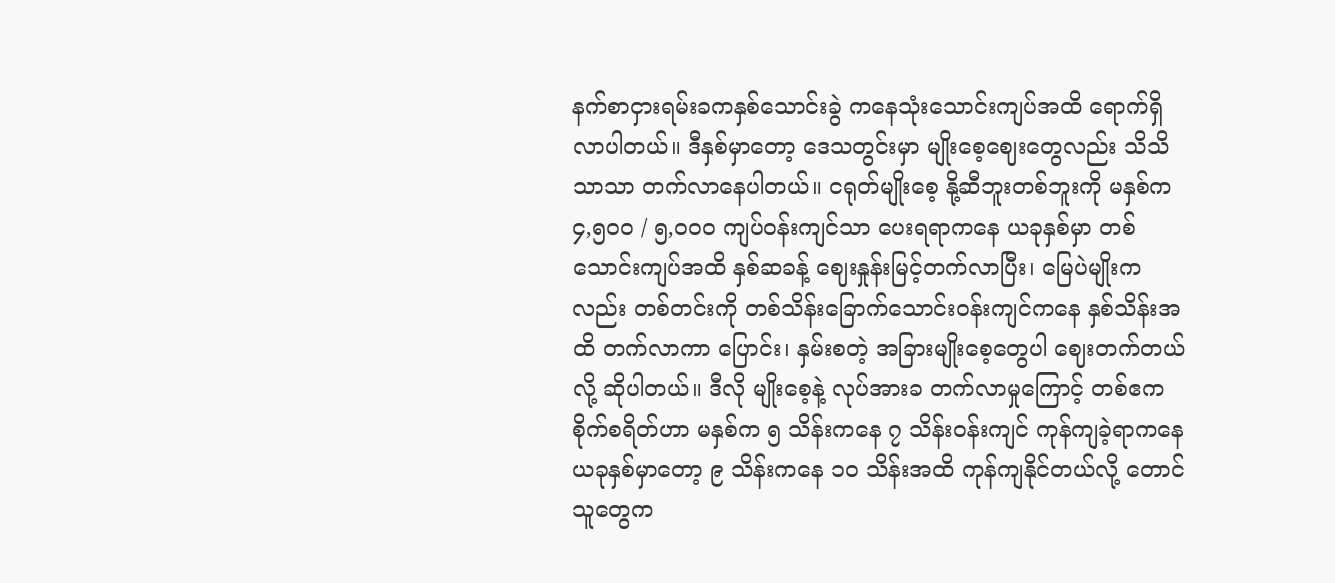နက်စာငှားရမ်းခကနှစ်သောင်းခွဲ ကနေသုံးသောင်းကျပ်အထိ ရောက်ရှိလာပါတယ်။ ဒီနှစ်မှာတော့ ဒေသတွင်းမှာ မျိုးစေ့ဈေးတွေလည်း သိသိသာသာ တက်လာနေပါတယ်။ ငရုတ်မျိုးစေ့ နို့ဆီဘူးတစ်ဘူးကို မနှစ်က ၄,၅၀၀ / ၅,၀၀၀ ကျပ်ဝန်းကျင်သာ ပေးရရာကနေ ယခုနှစ်မှာ တစ်သောင်းကျပ်အထိ နှစ်ဆခန့် ဈေးနှုန်းမြင့်တက်လာပြီး၊ မြေပဲမျိုးကလည်း တစ်တင်းကို တစ်သိန်းခြောက်သောင်းဝန်းကျင်ကနေ နှစ်သိန်းအထိ တက်လာကာ ပြောင်း၊ နှမ်းစတဲ့ အခြားမျိုးစေ့တွေပါ ဈေးတက်တယ်လို့ ဆိုပါတယ်။ ဒီလို မျိုးစေ့နဲ့ လုပ်အားခ တက်လာမှုကြောင့် တစ်ဧက စိုက်စရိတ်ဟာ မနှစ်က ၅ သိန်းကနေ ၇ သိန်းဝန်းကျင် ကုန်ကျခဲ့ရာကနေ ယခုနှစ်မှာတော့ ၉ သိန်းကနေ ၁၀ သိန်းအထိ ကုန်ကျနိုင်တယ်လို့ တောင်သူတွေက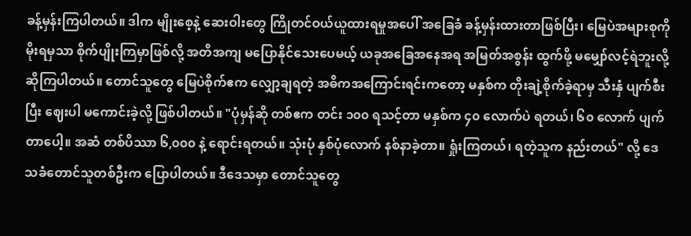ခန့်မှန်းကြပါတယ်။ ဒါက မျိုးစေ့နဲ့ ဆေးဝါးတွေ ကြိုတင်ဝယ်ယူထားရမှုအပေါ် အခြေခံ ခန့်မှန်းထားတာဖြစ်ပြီး၊ မြေပဲအများစုကို မိုးရမှသာ စိုက်ပျိုးကြမှာဖြစ်လို့ အတိအကျ မပြောနိုင်သေးပေမယ့် ယခုအခြေအနေအရ အမြတ်အစွန်း ထွက်ဖို့ မမျှော်လင့်ရဲဘူးလို့ ဆိုကြပါတယ်။ တောင်သူတွေ မြေပဲစိုက်ဧက လျှော့ချရတဲ့ အဓိကအကြောင်းရင်းကတော့ မနှစ်က တိုးချဲ့စိုက်ခဲ့ရာမှ သီးနှံ ပျက်စီးပြီး ဈေးပါ မကောင်းခဲ့လို့ ဖြစ်ပါတယ်။ "ပုံမှန်ဆို တစ်ဧက တင်း ၁၀၀ ရသင့်တာ မနှစ်က ၄၀ လောက်ပဲ ရတယ်၊ ၆၀ လောက် ပျက်တာပေါ့။ အဆံ တစ်ပိဿာ ၆,၀၀၀ နဲ့ ရောင်းရတယ်။ သုံးပုံ နှစ်ပုံလောက် နစ်နာခဲ့တာ။ ရှုံးကြတယ်၊ ရတဲ့သူက နည်းတယ်" လို့ ဒေသခံတောင်သူတစ်ဦးက ပြောပါတယ်။ ဒီဒေသမှာ တောင်သူတွေ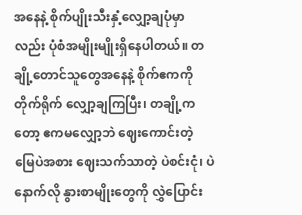အနေနဲ့ စိုက်ပျိုးသီးနှံ့လျှော့ချပုံမှာလည်း ပုံစံအမျိုးမျိုးရှိနေပါတယ်။ တချို့တောင်သူတွေအနေနဲ့ စိုက်ဧကကို တိုက်ရိုက် လျှော့ချကြပြီး၊ တချို့ကတော့ ဧကမလျှော့ဘဲ ဈေးကောင်းတဲ့ မြေပဲအစား ဈေးသက်သာတဲ့ ပဲစင်းငုံ၊ ပဲနောက်လို နွားစာမျိုးတွေကို လွှဲပြောင်း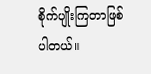စိုက်ပျိုးကြတာဖြစ်ပါတယ်။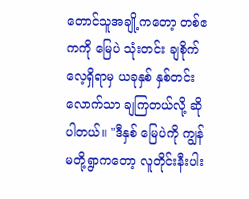တောင်သူအချို့ကတော့ တစ်ဧကကို မြေပဲ သုံးတင်း ချစိုက်လေ့ရှိရာမှ ယခုနှစ် နှစ်တင်းလောက်သာ ချကြတယ်လို့ ဆိုပါတယ်။ "ဒီနှစ် မြေပဲကို ကျွန်မတို့ရွာကတော့ လူတိုင်းနီးပါး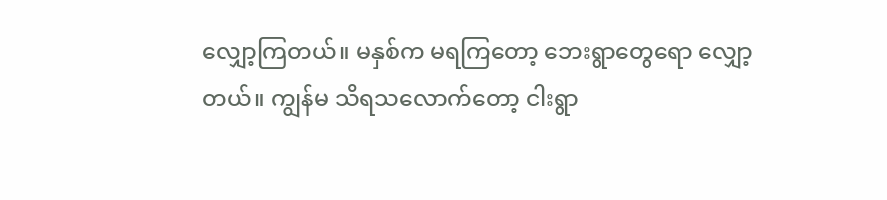လျှော့ကြတယ်။ မနှစ်က မရကြတော့ ဘေးရွာတွေရော လျှော့တယ်။ ကျွန်မ သိရသလောက်တော့ ငါးရွာ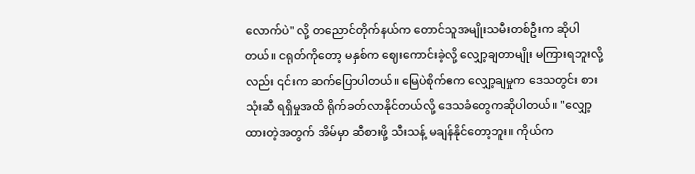လောက်ပဲ" လို့ တညောင်တိုက်နယ်က တောင်သူအမျိုးသမီးတစ်ဦးက ဆိုပါတယ်။ ငရုတ်ကိုတော့ မနှစ်က ဈေးကောင်းခဲ့လို့ လျှော့ချတာမျိုး မကြားရဘူးလို့လည်း ၎င်းက ဆက်ပြောပါတယ်။ မြေပဲစိုက်ဧက လျှော့ချမှုက ဒေသတွင်း စားသုံးဆီ ရရှိမှုအထိ ရိုက်ခတ်လာနိုင်တယ်လို့ ဒေသခံတွေကဆိုပါတယ်။ "လျှော့ထားတဲ့အတွက် အိမ်မှာ ဆီစားဖို့ သီးသန့် မချန်နိုင်တော့ဘူး။ ကိုယ်က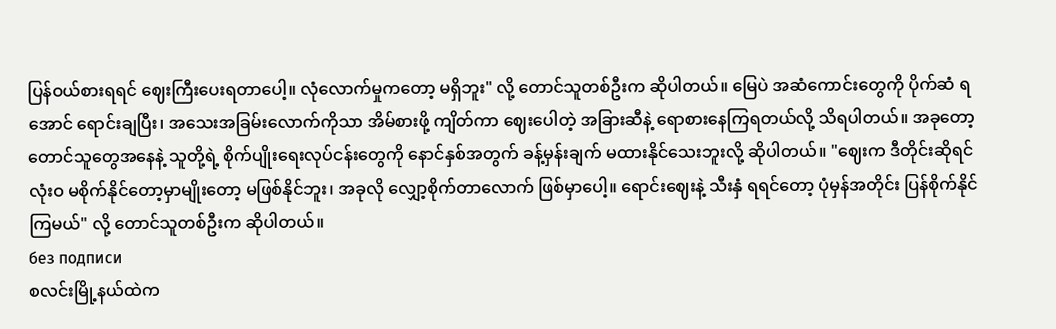ပြန်ဝယ်စားရရင် ဈေးကြီးပေးရတာပေါ့။ လုံလောက်မှုကတော့ မရှိဘူး" လို့ တောင်သူတစ်ဦးက ဆိုပါတယ်။ မြေပဲ အဆံကောင်းတွေကို ပိုက်ဆံ ရအောင် ရောင်းချပြီး၊ အသေးအခြမ်းလောက်ကိုသာ အိမ်စားဖို့ ကျိတ်ကာ ဈေးပေါတဲ့ အခြားဆီနဲ့ ရောစားနေကြရတယ်လို့ သိရပါတယ်။ အခုတော့ တောင်သူတွေအနေနဲ့ သူတို့ရဲ့ စိုက်ပျိုးရေးလုပ်ငန်းတွေကို နောင်နှစ်အတွက် ခန့်မှန်းချက် မထားနိုင်သေးဘူးလို့ ဆိုပါတယ်။ "ဈေးက ဒီတိုင်းဆိုရင် လုံးဝ မစိုက်နိုင်တော့မှာမျိုးတော့ မဖြစ်နိုင်ဘူး၊ အခုလို လျှော့စိုက်တာလောက် ဖြစ်မှာပေါ့။ ရောင်းဈေးနဲ့ သီးနှံ ရရင်တော့ ပုံမှန်အတိုင်း ပြန်စိုက်နိုင်ကြမယ်" လို့ တောင်သူတစ်ဦးက ဆိုပါတယ်။
без подписи
စလင်းမြို့နယ်ထဲက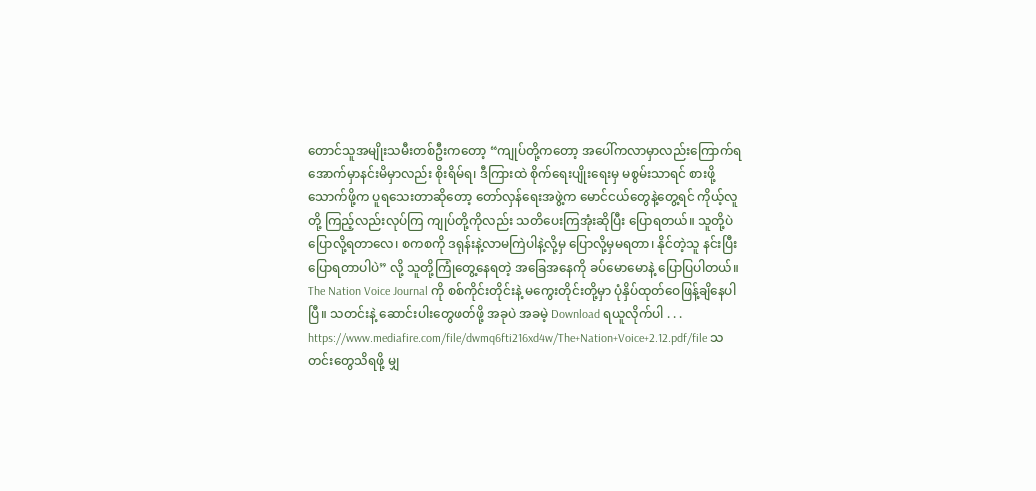တောင်သူအမျိုးသမီးတစ်ဦးကတော့ “ကျုပ်တို့ကတော့ အပေါ်ကလာမှာလည်းကြောက်ရ အောက်မှာနင်းမိမှာလည်း စိုးရိမ်ရ၊ ဒီကြားထဲ စိုက်ရေးပျိုးရေးမှ မစွမ်းသာရင် စားဖို့သောက်ဖို့က ပူရသေးတာဆိုတော့ တော်လှန်ရေးအဖွဲ့က မောင်ငယ်တွေနဲ့တွေ့ရင် ကိုယ့်လူတို့ ကြည့်လည်းလုပ်ကြ ကျုပ်တို့ကိုလည်း သတိပေးကြအုံးဆိုပြီး ပြောရတယ်။ သူတို့ပဲ ပြောလို့ရတာလေ၊ စကစကို ဒရုန်းနဲ့လာမကြဲပါနဲ့လို့မှ ပြောလို့မှမရတာ၊ နိုင်တဲ့သူ နင်းပြီးပြောရတာပါပဲ” လို့ သူတို့ကြုံတွေ့နေရတဲ့ အခြေအနေကို ခပ်မောမောနဲ့ ပြောပြပါတယ်။ The Nation Voice Journal ကို စစ်ကိုင်းတိုင်းနဲ့ မကွေးတိုင်းတို့မှာ ပုံနှိပ်ထုတ်ဝေဖြန့်ချိနေပါပြီ။ သတင်းနဲ့ ဆောင်းပါးတွေဖတ်ဖို့ အခုပဲ အခမဲ့ Download ရယူလိုက်ပါ . . . https://www.mediafire.com/file/dwmq6fti216xd4w/The+Nation+Voice+2.12.pdf/file သတင်းတွေသိရဖို့ မျှ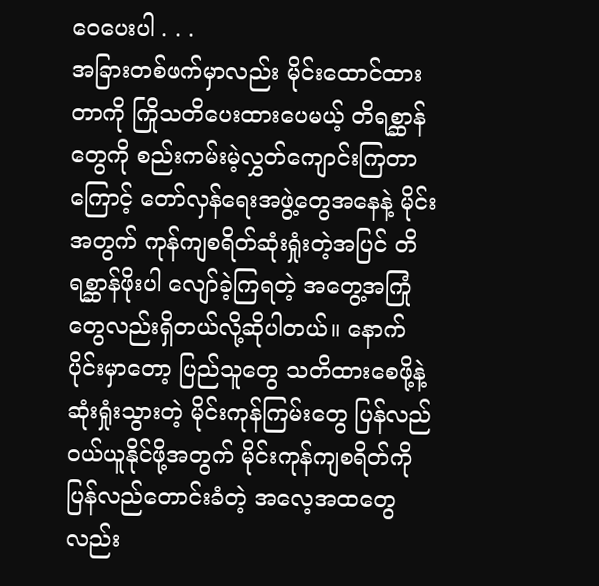ဝေပေးပါ . . .
အခြားတစ်ဖက်မှာလည်း မိုင်းထောင်ထားတာကို ကြိုသတိပေးထားပေမယ့် တိရစ္ဆာန်တွေကို စည်းကမ်းမဲ့လွှတ်ကျောင်းကြတာကြောင့် တော်လှန်ရေးအဖွဲ့တွေအနေနဲ့ မိုင်းအတွက် ကုန်ကျစရိတ်ဆုံးရှုံးတဲ့အပြင် တိရစ္ဆာန်ဖိုးပါ လျော်ခဲ့ကြရတဲ့ အတွေ့အကြုံတွေလည်းရှိတယ်လို့ဆိုပါတယ်။ နောက်ပိုင်းမှာတော့ ပြည်သူတွေ သတိထားစေဖို့နဲ့ ဆုံးရှုံးသွားတဲ့ မိုင်းကုန်ကြမ်းတွေ ပြန်လည်ဝယ်ယူနိုင်ဖို့အတွက် မိုင်းကုန်ကျစရိတ်ကို ပြန်လည်တောင်းခံတဲ့ အလေ့အထတွေလည်း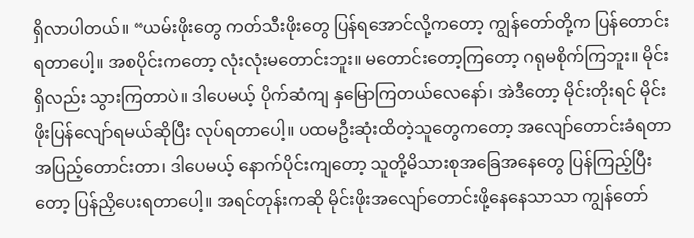ရှိလာပါတယ်။ “ယမ်းဖိုးတွေ ကတ်သီးဖိုးတွေ ပြန်ရအောင်လို့ကတော့ ကျွန်တော်တို့က ပြန်တောင်းရတာပေါ့။ အစပိုင်းကတော့ လုံးလုံးမတောင်းဘူး။ မတောင်းတော့ကြတော့ ဂရုမစိုက်ကြဘူး။ မိုင်းရှိလည်း သွားကြတာပဲ။ ဒါပေမယ့် ပိုက်ဆံကျ နှမြောကြတယ်လေနော်၊ အဲဒီတော့ မိုင်းတိုးရင် မိုင်းဖိုးပြန်လျော်ရမယ်ဆိုပြီး လုပ်ရတာပေါ့။ ပထမဦးဆုံးထိတဲ့သူတွေကတော့ အလျော်တောင်းခံရတာ အပြည့်တောင်းတာ၊ ဒါပေမယ့် နောက်ပိုင်းကျတော့ သူတို့မိသားစုအခြေအနေတွေ ပြန်ကြည့်ပြီးတော့ ပြန်ညှိပေးရတာပေါ့။ အရင်တုန်းကဆို မိုင်းဖိုးအလျော်တောင်းဖို့နေနေသာသာ ကျွန်တော်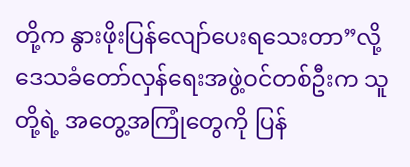တို့က နွားဖိုးပြန်လျော်ပေးရသေးတာ”လို့ ဒေသခံတော်လှန်ရေးအဖွဲ့ဝင်တစ်ဦးက သူတို့ရဲ့ အတွေ့အကြုံတွေကို ပြန်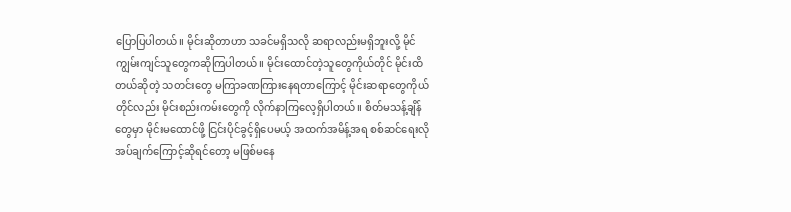ပြောပြပါတယ်။ မိုင်းဆိုတာဟာ သခင်မရှိသလို ဆရာလည်းမရှိဘူးလို့ မိုင်ကျွမ်းကျင်သူတွေကဆိုကြပါတယ်။ မိုင်းထောင်တဲ့သူတွေကိုယ်တိုင် မိုင်းထိတယ်ဆိုတဲ့ သတင်းတွေ မကြာခဏကြားနေရတာကြောင့် မိုင်းဆရာတွေကိုယ်တိုင်လည်း မိုင်းစည်းကမ်းတွေကို လိုက်နာကြလေ့ရှိပါတယ်။ စိတ်မသန့်ချိန်တွေမှာ မိုင်းမထောင်ဖို့ ငြင်းပိုင်ခွင့်ရှိပေမယ့် အထက်အမိန့်အရ စစ်ဆင်ရေးလိုအပ်ချက်ကြောင့်ဆိုရင်တော့ မဖြစ်မနေ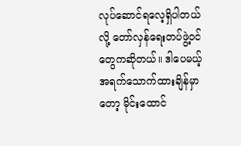လုပ်ဆောင်ရလေ့ရှိပါတယ်လို့ တော်လှန်ရေးတပ်ဖွဲ့ဝင်တွေကဆိုတယ်။ ဒါပေမယ့် အရက်သောက်ထားချိန်မှာတော့ မိုင်းထောင်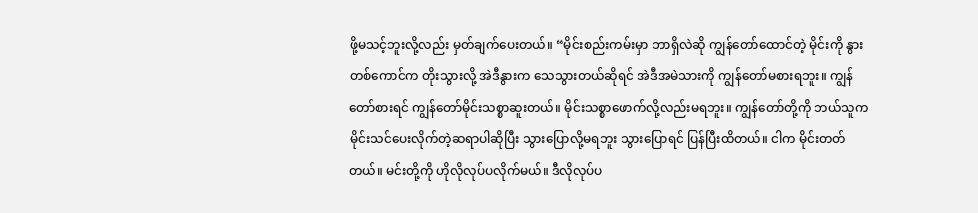ဖို့မသင့်ဘူးလို့လည်း မှတ်ချက်ပေးတယ်။ “မိုင်းစည်းကမ်းမှာ ဘာရှိလဲဆို ကျွန်တော်ထောင်တဲ့ မိုင်းကို နွားတစ်ကောင်က တိုးသွားလို့ အဲဒီနွားက သေသွားတယ်ဆိုရင် အဲဒီအမဲသားကို ကျွန်တော်မစားရဘူး။ ကျွန်တော်စားရင် ကျွန်တော်မိုင်းသစ္စာဆူးတယ်။ မိုင်းသစ္စာဖောက်လို့လည်းမရဘူး။ ကျွန်တော်တို့ကို ဘယ်သူက မိုင်းသင်ပေးလိုက်တဲ့ဆရာပါဆိုပြီး သွားပြောလို့မရဘူး သွားပြောရင် ပြန်ပြီးထိတယ်။ ငါက မိုင်းတတ်တယ်။ မင်းတို့ကို ဟိုလိုလုပ်ပလိုက်မယ်။ ဒီလိုလုပ်ပ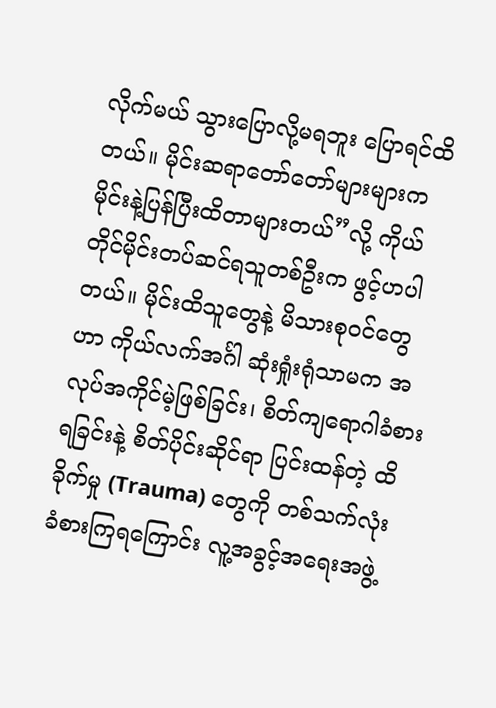လိုက်မယ် သွားပြောလို့မရဘူး ပြောရင်ထိတယ်။ မိုင်းဆရာတော်တော်များများက မိုင်းနဲ့ပြန်ပြီးထိတာများတယ်”လို့ ကိုယ်တိုင်မိုင်းတပ်ဆင်ရသူတစ်ဦးက ဖွင့်ဟပါတယ်။ မိုင်းထိသူတွေနဲ့ မိသားစုဝင်တွေဟာ ကိုယ်လက်အင်္ဂါ ဆုံးရှုံးရုံသာမက အလုပ်အကိုင်မဲ့ဖြစ်ခြင်း၊ စိတ်ကျရောဂါခံစားရခြင်းနဲ့ စိတ်ပိုင်းဆိုင်ရာ ပြင်းထန်တဲ့ ထိခိုက်မှု (Trauma) တွေကို တစ်သက်လုံး ခံစားကြရကြောင်း လူ့အခွင့်အရေးအဖွဲ့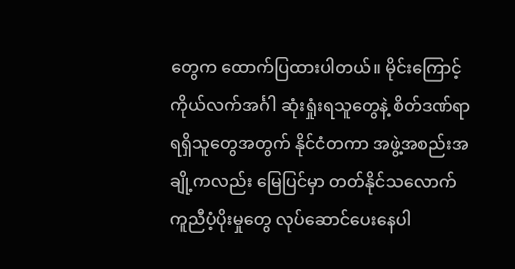တွေက ထောက်ပြထားပါတယ်။ မိုင်းကြောင့် ကိုယ်လက်အင်္ဂါ ဆုံးရှုံးရသူတွေနဲ့ စိတ်ဒဏ်ရာရရှိသူတွေအတွက် နိုင်ငံတကာ အဖွဲ့အစည်းအချို့ကလည်း မြေပြင်မှာ တတ်နိုင်သလောက် ကူညီပံ့ပိုးမှုတွေ လုပ်ဆောင်ပေးနေပါ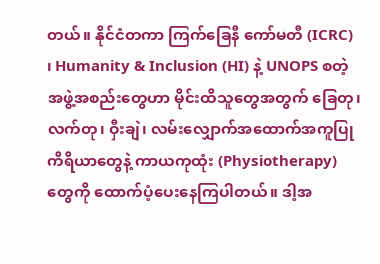တယ်။ နိုင်ငံတကာ ကြက်ခြေနီ ကော်မတီ (ICRC) ၊ Humanity & Inclusion (HI) နဲ့ UNOPS စတဲ့အဖွဲ့အစည်းတွေဟာ မိုင်းထိသူတွေအတွက် ခြေတု၊ လက်တု၊ ဝှီးချဲ၊ လမ်းလျှောက်အထောက်အကူပြုကိရိယာတွေနဲ့ ကာယကုထုံး (Physiotherapy) တွေကို ထောက်ပံ့ပေးနေကြပါတယ်။ ဒါ့အ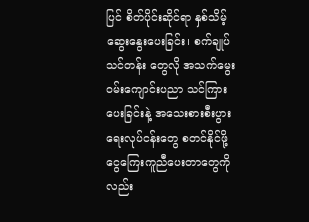ပြင် စိတ်ပိုင်းဆိုင်ရာ နှစ်သိမ့်ဆွေးနွေးပေးခြင်း၊ စက်ချုပ်သင်တန်း တွေလို အသက်မွေးဝမ်းကျောင်းပညာ သင်ကြားပေးခြင်းနဲ့ အသေးစားစီးပွားရေးလုပ်ငန်းတွေ စတင်နိုင်ဖို့ ငွေကြေးကူညီပေးတာတွေကိုလည်း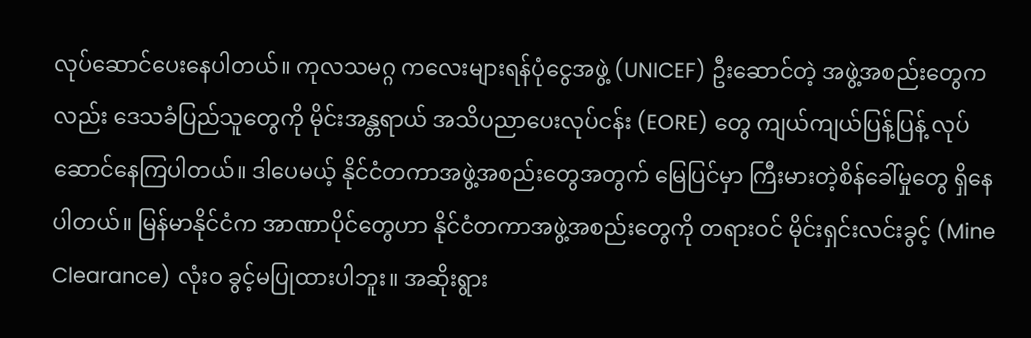လုပ်ဆောင်ပေးနေပါတယ်။ ကုလသမဂ္ဂ ကလေးများရန်ပုံငွေအဖွဲ့ (UNICEF) ဦးဆောင်တဲ့ အဖွဲ့အစည်းတွေကလည်း ဒေသခံပြည်သူတွေကို မိုင်းအန္တရာယ် အသိပညာပေးလုပ်ငန်း (EORE) တွေ ကျယ်ကျယ်ပြန့်ပြန့် လုပ်ဆောင်နေကြပါတယ်။ ဒါပေမယ့် နိုင်ငံတကာအဖွဲ့အစည်းတွေအတွက် မြေပြင်မှာ ကြီးမားတဲ့စိန်ခေါ်မှုတွေ ရှိနေပါတယ်။ မြန်မာနိုင်ငံက အာဏာပိုင်တွေဟာ နိုင်ငံတကာအဖွဲ့အစည်းတွေကို တရားဝင် မိုင်းရှင်းလင်းခွင့် (Mine Clearance) လုံးဝ ခွင့်မပြုထားပါဘူး။ အဆိုးရွား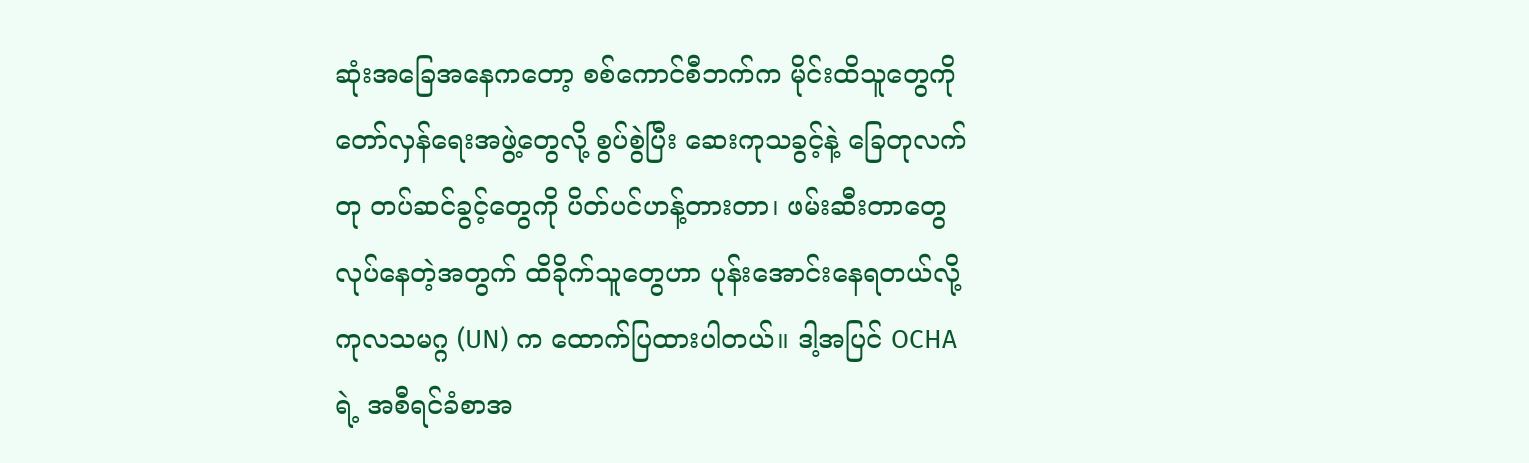ဆုံးအခြေအနေကတော့ စစ်ကောင်စီဘက်က မိုင်းထိသူတွေကို တော်လှန်ရေးအဖွဲ့တွေလို့ စွပ်စွဲပြီး ဆေးကုသခွင့်နဲ့ ခြေတုလက်တု တပ်ဆင်ခွင့်တွေကို ပိတ်ပင်ဟန့်တားတာ၊ ဖမ်းဆီးတာတွေ လုပ်နေတဲ့အတွက် ထိခိုက်သူတွေဟာ ပုန်းအောင်းနေရတယ်လို့ ကုလသမဂ္ဂ (UN) က ထောက်ပြထားပါတယ်။ ဒါ့အပြင် OCHA ရဲ့ အစီရင်ခံစာအ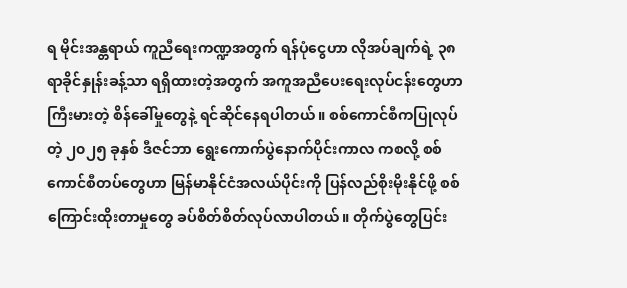ရ မိုင်းအန္တရာယ် ကူညီရေးကဏ္ဍအတွက် ရန်ပုံငွေဟာ လိုအပ်ချက်ရဲ့ ၃၈ ရာခိုင်နှုန်းခန့်သာ ရရှိထားတဲ့အတွက် အကူအညီပေးရေးလုပ်ငန်းတွေဟာ ကြီးမားတဲ့ စိန်ခေါ်မှုတွေနဲ့ ရင်ဆိုင်နေရပါတယ်။ စစ်ကောင်စီကပြုလုပ်တဲ့ ၂၀၂၅ ခုနှစ် ဒီဇင်ဘာ ရွေးကောက်ပွဲနောက်ပိုင်းကာလ ကစလို့ စစ်ကောင်စီတပ်တွေဟာ မြန်မာနိုင်ငံအလယ်ပိုင်းကို ပြန်လည်စိုးမိုးနိုင်ဖို့ စစ်ကြောင်းထိုးတာမှုတွေ ခပ်စိတ်စိတ်လုပ်လာပါတယ်။ တိုက်ပွဲတွေပြင်း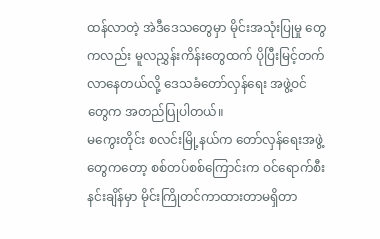ထန်လာတဲ့ အဲဒီဒေသတွေမှာ မိုင်းအသုံးပြုမှု တွေကလည်း မူလညွှန်းကိန်းတွေထက် ပိုပြီးမြင့်တက်လာနေတယ်လို့ ဒေသခံတော်လှန်ရေး အဖွဲ့ဝင်တွေက အတည်ပြုပါတယ်။
မကွေးတိုင်း စလင်းမြို့နယ်က တော်လှန်ရေးအဖွဲ့တွေကတော့ စစ်တပ်စစ်ကြောင်းက ဝင်ရောက်စီးနင်းချိန်မှာ မိုင်းကြိုတင်ကာထားတာမရှိတာ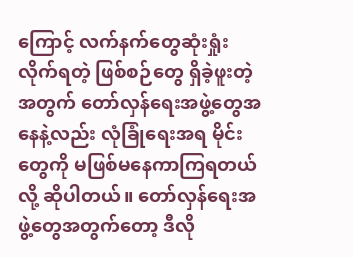ကြောင့် လက်နက်တွေဆုံးရှုံးလိုက်ရတဲ့ ဖြစ်စဉ်တွေ ရှိခဲ့ဖူးတဲ့အတွက် တော်လှန်ရေးအဖွဲ့တွေအနေနဲ့လည်း လုံခြုံရေးအရ မိုင်းတွေကို မဖြစ်မနေကာကြရတယ်လို့ ဆိုပါတယ်။ တော်လှန်ရေးအဖွဲ့တွေအတွက်တော့ ဒီလို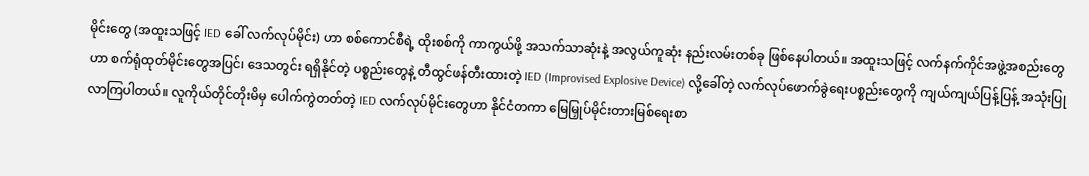မိုင်းတွေ (အထူးသဖြင့် IED ခေါ် လက်လုပ်မိုင်း) ဟာ စစ်ကောင်စီရဲ့ ထိုးစစ်ကို ကာကွယ်ဖို့ အသက်သာဆုံးနဲ့ အလွယ်ကူဆုံး နည်းလမ်းတစ်ခု ဖြစ်နေပါတယ်။ အထူးသဖြင့် လက်နက်ကိုင်အဖွဲ့အစည်းတွေဟာ စက်ရုံထုတ်မိုင်းတွေအပြင်၊ ဒေသတွင်း ရရှိနိုင်တဲ့ ပစ္စည်းတွေနဲ့ တီထွင်ဖန်တီးထားတဲ့ IED (Improvised Explosive Device) လို့ခေါ်တဲ့ လက်လုပ်ဖောက်ခွဲရေးပစ္စည်းတွေကို ကျယ်ကျယ်ပြန့်ပြန့် အသုံးပြုလာကြပါတယ်။ လူကိုယ်တိုင်တိုးမိမှ ပေါက်ကွဲတတ်တဲ့ IED လက်လုပ်မိုင်းတွေဟာ နိုင်ငံတကာ မြေမြှုပ်မိုင်းတားမြစ်ရေးစာ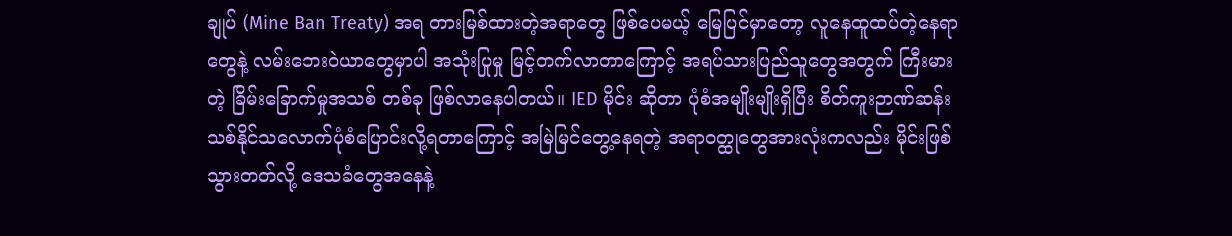ချုပ် (Mine Ban Treaty) အရ တားမြစ်ထားတဲ့အရာတွေ ဖြစ်ပေမယ့် မြေပြင်မှာတော့ လူနေထူထပ်တဲ့နေရာတွေနဲ့ လမ်းဘေးဝဲယာတွေမှာပါ အသုံးပြုမှု မြင့်တက်လာတာကြောင့် အရပ်သားပြည်သူတွေအတွက် ကြီးမားတဲ့ ခြိမ်းခြောက်မှုအသစ် တစ်ခု ဖြစ်လာနေပါတယ်။ IED မိုင်း ဆိုတာ ပုံစံအမျိုးမျိုးရှိပြီး စိတ်ကူးဉာဏ်ဆန်းသစ်နိုင်သလောက်ပုံစံပြောင်းလို့ရတာကြောင့် အမြဲမြင်တွေ့နေရတဲ့ အရာဝတ္ထုတွေအားလုံးကလည်း မိုင်းဖြစ်သွားတတ်လို့ ဒေသခံတွေအနေနဲ့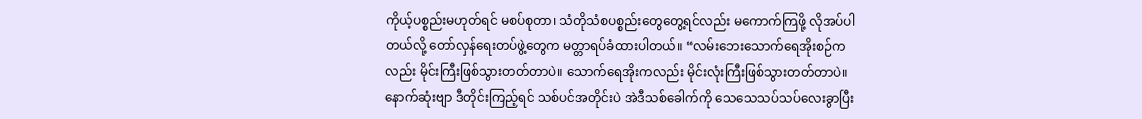ကိုယ့်ပစ္စည်းမဟုတ်ရင် မစပ်စုတာ၊ သံတိုသံစပစ္စည်းတွေတွေ့ရင်လည်း မကောက်ကြဖို့ လိုအပ်ပါတယ်လို့ တော်လှန်ရေးတပ်ဖွဲ့တွေက မတ္တာရပ်ခံထားပါတယ်။ “လမ်းဘေးသောက်ရေအိုးစဉ်ကလည်း မိုင်းကြီးဖြစ်သွားတတ်တာပဲ။ သောက်ရေအိုးကလည်း မိုင်းလုံးကြီးဖြစ်သွားတတ်တာပဲ။ နောက်ဆုံးဗျာ ဒီတိုင်းကြည့်ရင် သစ်ပင်အတိုင်းပဲ အဲဒီသစ်ခေါက်ကို သေသေသပ်သပ်လေးခွာပြီး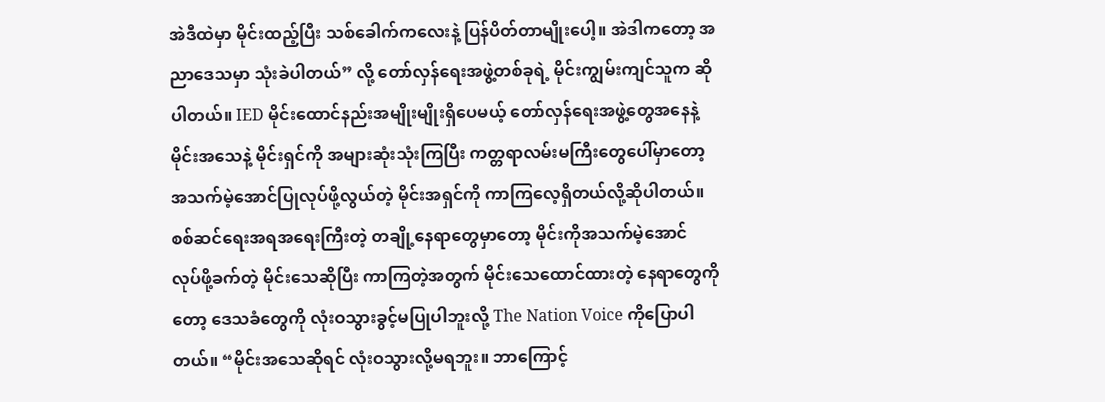အဲဒီထဲမှာ မိုင်းထည့်ပြီး သစ်ခေါက်ကလေးနဲ့ ပြန်ပိတ်တာမျိုးပေါ့။ အဲဒါကတော့ အညာဒေသမှာ သုံးခဲပါတယ်” လို့ တော်လှန်ရေးအဖွဲ့တစ်ခုရဲ့ မိုင်းကျွမ်းကျင်သူက ဆိုပါတယ်။ IED မိုင်းထောင်နည်းအမျိုးမျိုးရှိပေမယ့် တော်လှန်ရေးအဖွဲ့တွေအနေနဲ့ မိုင်းအသေနဲ့ မိုင်းရှင်ကို အများဆုံးသုံးကြပြီး ကတ္တရာလမ်းမကြီးတွေပေါ်မှာတော့ အသက်မဲ့အောင်ပြုလုပ်ဖို့လွယ်တဲ့ မိုင်းအရှင်ကို ကာကြလေ့ရှိတယ်လို့ဆိုပါတယ်။ စစ်ဆင်ရေးအရအရေးကြီးတဲ့ တချို့နေရာတွေမှာတော့ မိုင်းကိုအသက်မဲ့အောင် လုပ်ဖို့ခက်တဲ့ မိုင်းသေဆိုပြီး ကာကြတဲ့အတွက် မိုင်းသေထောင်ထားတဲ့ နေရာတွေကိုတော့ ဒေသခံတွေကို လုံးဝသွားခွင့်မပြုပါဘူးလို့ The Nation Voice ကိုပြောပါတယ်။ “မိုင်းအသေဆိုရင် လုံးဝသွားလို့မရဘူး။ ဘာကြောင့်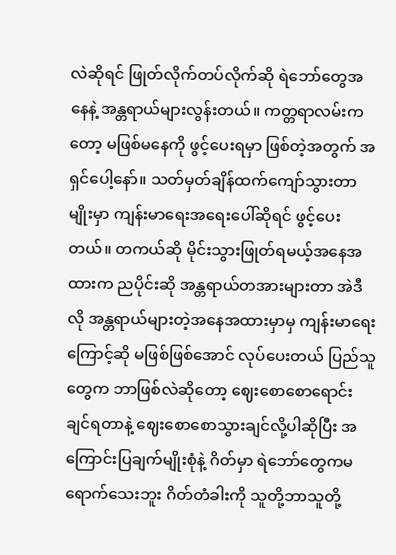လဲဆိုရင် ဖြုတ်လိုက်တပ်လိုက်ဆို ရဲဘော်တွေအနေနဲ့ အန္တရာယ်များလွန်းတယ်။ ကတ္တရာလမ်းကတော့ မဖြစ်မနေကို ဖွင့်ပေးရမှာ ဖြစ်တဲ့အတွက် အရှင်ပေါ့နော်။ သတ်မှတ်ချိန်ထက်ကျော်သွားတာမျိုးမှာ ကျန်းမာရေးအရေးပေါ်ဆိုရင် ဖွင့်ပေးတယ်။ တကယ်ဆို မိုင်းသွားဖြုတ်ရမယ့်အနေအထားက ညပိုင်းဆို အန္တရာယ်တအားများတာ အဲဒီလို အန္တရာယ်များတဲ့အနေအထားမှာမှ ကျန်းမာရေးကြောင့်ဆို မဖြစ်ဖြစ်အောင် လုပ်ပေးတယ် ပြည်သူတွေက ဘာဖြစ်လဲဆိုတော့ ဈေးစောစောရောင်းချင်ရတာနဲ့ ဈေးစောစောသွားချင်လို့ပါဆိုပြီး အကြောင်းပြချက်မျိုးစုံနဲ့ ဂိတ်မှာ ရဲဘော်တွေကမရောက်သေးဘူး ဂိတ်တံခါးကို သူတို့ဘာသူတို့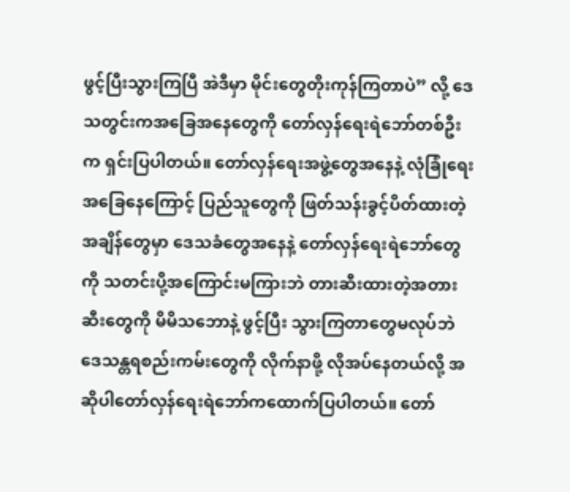ဖွင့်ပြီးသွားကြပြီ အဲဒီမှာ မိုင်းတွေတိုးကုန်ကြတာပဲ” လို့ ဒေသတွင်းကအခြေအနေတွေကို တော်လှန်ရေးရဲဘော်တစ်ဦးက ရှင်းပြပါတယ်။ တော်လှန်ရေးအဖွဲ့တွေအနေနဲ့ လုံခြုံရေးအခြေနေကြောင့် ပြည်သူတွေကို ဖြတ်သန်းခွင့်ပိတ်ထားတဲ့အချိန်တွေမှာ ဒေသခံတွေအနေနဲ့ တော်လှန်ရေးရဲဘော်တွေကို သတင်းပို့အကြောင်းမကြားဘဲ တားဆီးထားတဲ့အတားဆီးတွေကို မိမိသဘောနဲ့ ဖွင့်ပြီး သွားကြတာတွေမလုပ်ဘဲ ဒေသန္တရစည်းကမ်းတွေကို လိုက်နာဖို့ လိုအပ်နေတယ်လို့ အဆိုပါတော်လှန်ရေးရဲဘော်ကထောက်ပြပါတယ်။ တော်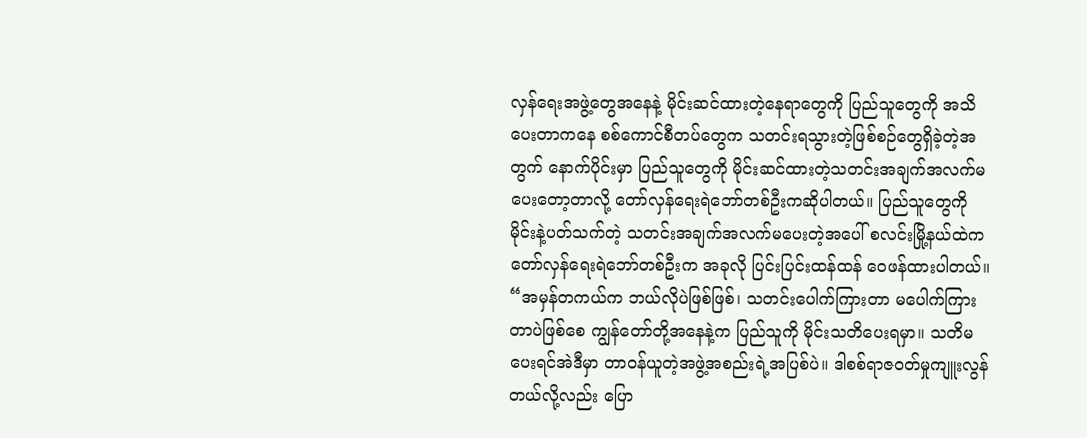လှန်ရေးအဖွဲ့တွေအနေနဲ့ မိုင်းဆင်ထားတဲ့နေရာတွေကို ပြည်သူတွေကို အသိပေးတာကနေ စစ်ကောင်စီတပ်တွေက သတင်းရသွားတဲ့ဖြစ်စဉ်တွေရှိခဲ့တဲ့အတွက် နောက်ပိုင်းမှာ ပြည်သူတွေကို မိုင်းဆင်ထားတဲ့သတင်းအချက်အလက်မပေးတော့တာလို့ တော်လှန်ရေးရဲဘော်တစ်ဦးကဆိုပါတယ်။ ပြည်သူတွေကို မိုင်းနဲ့ပတ်သက်တဲ့ သတင်းအချက်အလက်မပေးတဲ့အပေါ် စလင်းမြို့နယ်ထဲက တော်လှန်ရေးရဲဘော်တစ်ဦးက အခုလို ပြင်းပြင်းထန်ထန် ဝေဖန်ထားပါတယ်။ “အမှန်တကယ်က ဘယ်လိုပဲဖြစ်ဖြစ်၊ သတင်းပေါက်ကြားတာ မပေါက်ကြားတာပဲဖြစ်စေ ကျွန်တော်တို့အနေနဲ့က ပြည်သူကို မိုင်းသတိပေးရမှာ။ သတိမပေးရင်အဲဒီမှာ တာဝန်ယူတဲ့အဖွဲ့အစည်းရဲ့အပြစ်ပဲ။ ဒါစစ်ရာဇဝတ်မှုကျူးလွန်တယ်လို့လည်း ပြော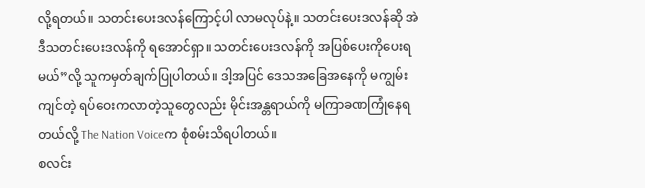လို့ရတယ်။ သတင်းပေးဒလန်ကြောင့်ပါ လာမလုပ်နဲ့။ သတင်းပေးဒလန်ဆို အဲဒီသတင်းပေးဒလန်ကို ရအောင်ရှာ။ သတင်းပေးဒလန်ကို အပြစ်ပေးကိုပေးရမယ်”လို့ သူကမှတ်ချက်ပြုပါတယ်။ ဒါ့အပြင် ဒေသအခြေအနေကို မကျွမ်းကျင်တဲ့ ရပ်ဝေးကလာတဲ့သူတွေလည်း မိုင်းအန္တရာယ်ကို မကြာခဏကြုံနေရတယ်လို့ The Nation Voiceက စုံစမ်းသိရပါတယ်။
စလင်း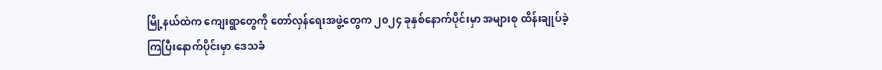မြို့နယ်ထဲက ကျေးရွာတွေကို တော်လှန်ရေးအဖွဲ့တွေက ၂၀၂၄ ခုနှစ်နောက်ပိုင်းမှာ အများစု ထိန်းချုပ်ခဲ့ကြပြီးနောက်ပိုင်းမှာ ဒေသခံ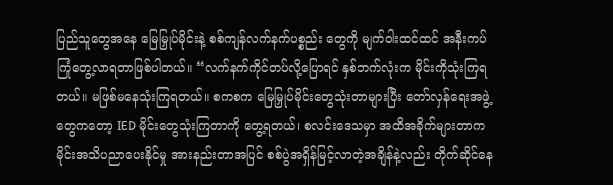ပြည်သူတွေအနေ မြေမြှုပ်မိုင်းနဲ့ စစ်ကျန်လက်နက်ပစ္စည်း တွေကို မျက်ဝါးထင်ထင် အနီးကပ်ကြုံတွေ့လာရတာဖြစ်ပါတယ်။ “လက်နက်ကိုင်တပ်လို့ပြောရင် နှစ်ဘက်လုံးက မိုင်းကိုသုံးကြရတယ်။ မဖြစ်မနေသုံးကြရတယ်။ စကစက မြေမြှုပ်မိုင်းတွေသုံးတာများပြီး တော်လှန်ရေးအဖွဲ့တွေကတော့ IED မိုင်းတွေသုံးကြတာကို တွေ့ရတယ်၊ စလင်းဒေသမှာ အထိအခိုက်များတာက မိုင်းအသိပညာပေးနိုင်မှု အားနည်းတာအပြင် စစ်ပွဲအရှိန်မြင့်လာတဲ့အချိန်နဲ့လည်း တိုက်ဆိုင်နေ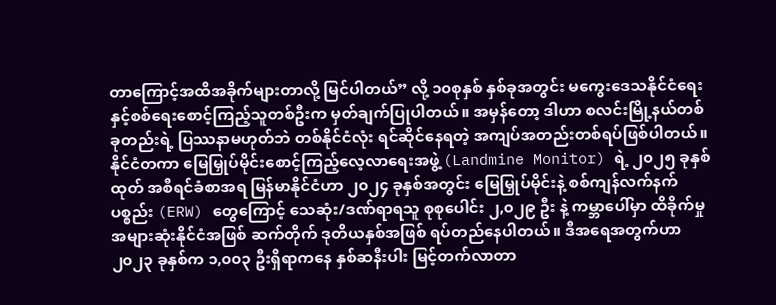တာကြောင့်အထိအခိုက်များတာလို့ မြင်ပါတယ်” လို့ ၁၀စုနှစ် နှစ်ခုအတွင်း မကွေးဒေသနိုင်ငံရေးနှင့်စစ်ရေးစောင့်ကြည့်သူတစ်ဦးက မှတ်ချက်ပြုပါတယ်။ အမှန်တော့ ဒါဟာ စလင်းမြို့နယ်တစ်ခုတည်းရဲ့ ပြဿနာမဟုတ်ဘဲ တစ်နိုင်ငံလုံး ရင်ဆိုင်နေရတဲ့ အကျပ်အတည်းတစ်ရပ်ဖြစ်ပါတယ်။ နိုင်ငံတကာ မြေမြှုပ်မိုင်းစောင့်ကြည့်လေ့လာရေးအဖွဲ့ (Landmine Monitor) ရဲ့ ၂၀၂၅ ခုနှစ်ထုတ် အစီရင်ခံစာအရ မြန်မာနိုင်ငံဟာ ၂၀၂၄ ခုနှစ်အတွင်း မြေမြှုပ်မိုင်းနဲ့ စစ်ကျန်လက်နက်ပစ္စည်း (ERW) တွေကြောင့် သေဆုံး/ဒဏ်ရာရသူ စုစုပေါင်း ၂,၀၂၉ ဦး နဲ့ ကမ္ဘာပေါ်မှာ ထိခိုက်မှုအများဆုံးနိုင်ငံအဖြစ် ဆက်တိုက် ဒုတိယနှစ်အဖြစ် ရပ်တည်နေပါတယ်။ ဒီအရေအတွက်ဟာ ၂၀၂၃ ခုနှစ်က ၁,၀၀၃ ဦးရှိရာကနေ နှစ်ဆနီးပါး မြင့်တက်လာတာ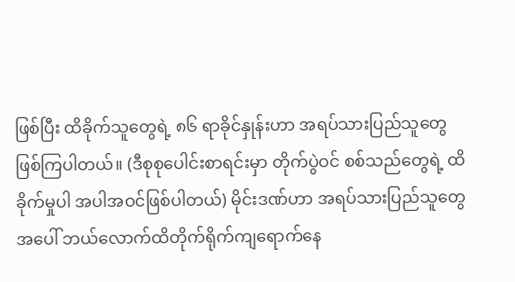ဖြစ်ပြီး ထိခိုက်သူတွေရဲ့ ၈၆ ရာခိုင်နှုန်းဟာ အရပ်သားပြည်သူတွေ ဖြစ်ကြပါတယ်။ (ဒီစုစုပေါင်းစာရင်းမှာ တိုက်ပွဲဝင် စစ်သည်တွေရဲ့ ထိခိုက်မှုပါ အပါအဝင်ဖြစ်ပါတယ်) မိုင်းဒဏ်ဟာ အရပ်သားပြည်သူတွေအပေါ် ဘယ်လောက်ထိတိုက်ရိုက်ကျရောက်နေ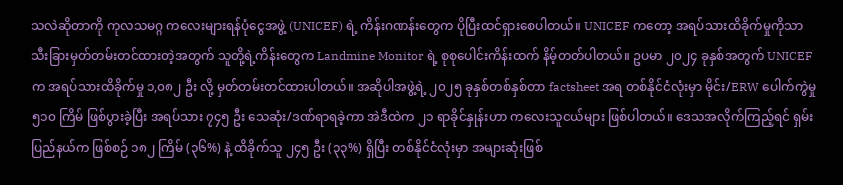သလဲဆိုတာကို ကုလသမဂ္ဂ ကလေးများရန်ပုံငွေအဖွဲ့ (UNICEF) ရဲ့ ကိန်းဂဏန်းတွေက ပိုပြီးထင်ရှားစေပါတယ်။ UNICEF ကတော့ အရပ်သားထိခိုက်မှုကိုသာ သီးခြားမှတ်တမ်းတင်ထားတဲ့အတွက် သူတို့ရဲ့ကိန်းတွေက Landmine Monitor ရဲ့ စုစုပေါင်းကိန်းထက် နိမ့်တတ်ပါတယ်။ ဥပမာ ၂၀၂၄ ခုနှစ်အတွက် UNICEF က အရပ်သားထိခိုက်မှု ၁,၀၈၂ ဦး လို့ မှတ်တမ်းတင်ထားပါတယ်။ အဆိုပါအဖွဲ့ရဲ့ ၂၀၂၅ ခုနှစ်တစ်နှစ်တာ factsheet အရ တစ်နိုင်ငံလုံးမှာ မိုင်း/ERW ပေါက်ကွဲမှု ၅၁၀ ကြိမ် ဖြစ်ပွားခဲ့ပြီး အရပ်သား ၇၄၅ ဦး သေဆုံး/ဒဏ်ရာရခဲ့ကာ အဲဒီထဲက ၂၁ ရာခိုင်နှုန်းဟာ ကလေးသူငယ်များ ဖြစ်ပါတယ်။ ဒေသအလိုက်ကြည့်ရင် ရှမ်းပြည်နယ်က ဖြစ်စဉ် ၁၈၂ ကြိမ် (၃၆%) နဲ့ ထိခိုက်သူ ၂၄၅ ဦး (၃၃%) ရှိပြီး တစ်နိုင်ငံလုံးမှာ အများဆုံးဖြစ်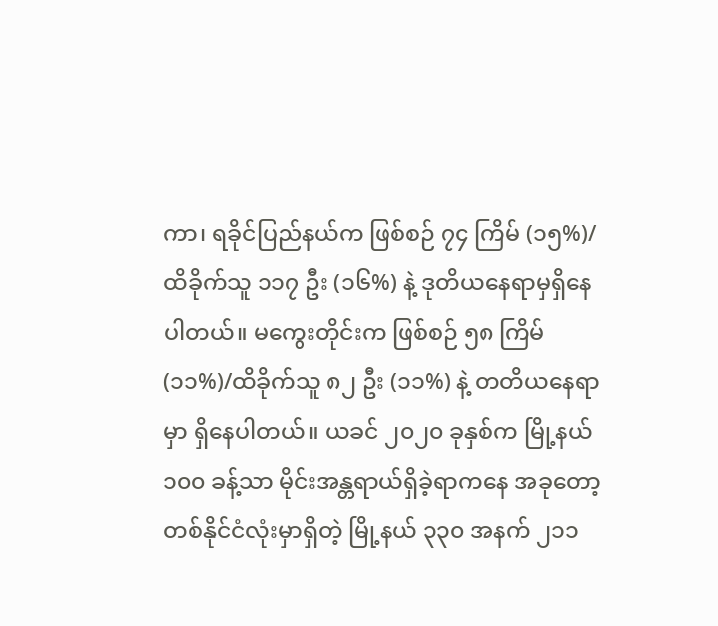ကာ၊ ရခိုင်ပြည်နယ်က ဖြစ်စဉ် ၇၄ ကြိမ် (၁၅%)/ထိခိုက်သူ ၁၁၇ ဦး (၁၆%) နဲ့ ဒုတိယနေရာမှရှိနေပါတယ်။ မကွေးတိုင်းက ဖြစ်စဉ် ၅၈ ကြိမ် (၁၁%)/ထိခိုက်သူ ၈၂ ဦး (၁၁%) နဲ့ တတိယနေရာမှာ ရှိနေပါတယ်။ ယခင် ၂၀၂၀ ခုနှစ်က မြို့နယ် ၁၀၀ ခန့်သာ မိုင်းအန္တရာယ်ရှိခဲ့ရာကနေ အခုတော့ တစ်နိုင်ငံလုံးမှာရှိတဲ့ မြို့နယ် ၃၃၀ အနက် ၂၁၁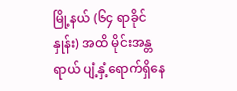မြို့နယ် (၆၄ ရာခိုင်နှုန်း) အထိ မိုင်းအန္တရာယ် ပျံ့နှံ့ရောက်ရှိနေ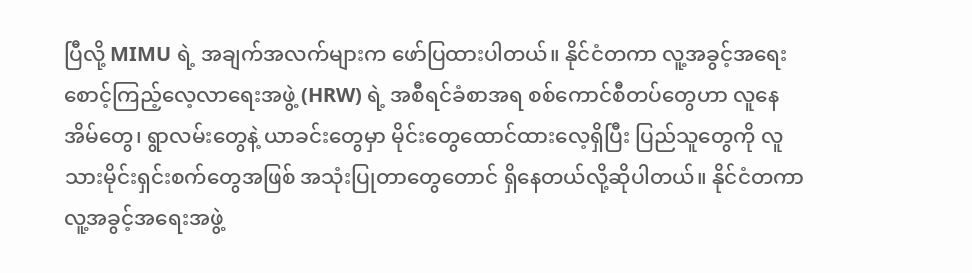ပြီလို့ MIMU ရဲ့ အချက်အလက်များက ဖော်ပြထားပါတယ်။ နိုင်ငံတကာ လူ့အခွင့်အရေးစောင့်ကြည့်လေ့လာရေးအဖွဲ့ (HRW) ရဲ့ အစီရင်ခံစာအရ စစ်ကောင်စီတပ်တွေဟာ လူနေအိမ်တွေ၊ ရွာလမ်းတွေနဲ့ ယာခင်းတွေမှာ မိုင်းတွေထောင်ထားလေ့ရှိပြီး ပြည်သူတွေကို လူသားမိုင်းရှင်းစက်တွေအဖြစ် အသုံးပြုတာတွေတောင် ရှိနေတယ်လို့ဆိုပါတယ်။ နိုင်ငံတကာ လူ့အခွင့်အရေးအဖွဲ့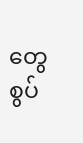တွေ စွပ်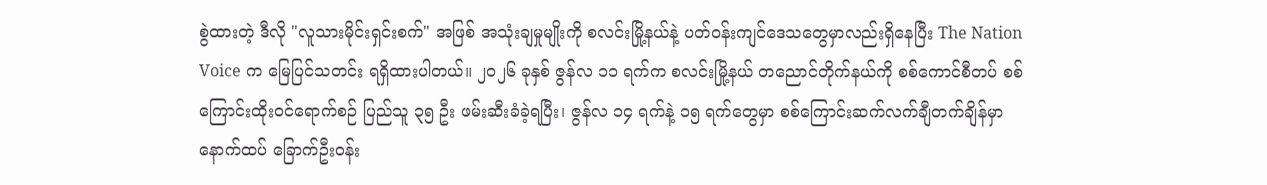စွဲထားတဲ့ ဒီလို "လူသားမိုင်းရှင်းစက်" အဖြစ် အသုံးချမှုမျိုးကို စလင်းမြို့နယ်နဲ့ ပတ်ဝန်းကျင်ဒေသတွေမှာလည်းရှိနေပြီး The Nation Voice က မြေပြင်သတင်း ရရှိထားပါတယ်။ ၂၀၂၆ ခုနှစ် ဇွန်လ ၁၁ ရက်က စလင်းမြို့နယ် တညောင်တိုက်နယ်ကို စစ်ကောင်စီတပ် စစ်ကြောင်းထိုးဝင်ရောက်စဉ် ပြည်သူ ၃၅ ဦး ဖမ်းဆီးခံခဲ့ရပြီး၊ ဇွန်လ ၁၄ ရက်နဲ့ ၁၅ ရက်တွေမှာ စစ်ကြောင်းဆက်လက်ချီတက်ချိန်မှာ နောက်ထပ် ခြောက်ဦးဝန်း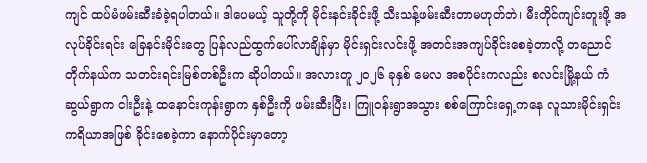ကျင် ထပ်မံဖမ်းဆီးခံခဲ့ရပါတယ်။ ဒါပေမယ့် သူတို့ကို မိုင်းနင်းခိုင်းဖို့ သီးသန့်ဖမ်းဆီးတာမဟုတ်ဘဲ၊ မီးတိုင်ကျင်းတူးဖို့ အလုပ်ခိုင်းရင်း ခြေနင်းမိုင်းတွေ ပြန်လည်ထွက်ပေါ်လာချိန်မှာ မိုင်းရှင်းလင်းဖို့ အတင်းအကျပ်ခိုင်းစေခဲ့တာလို့ တညောင်တိုက်နယ်က သတင်းရင်းမြစ်တစ်ဦးက ဆိုပါတယ်။ အလားတူ ၂၀၂၆ ခုနှစ် မေလ အစပိုင်းကလည်း စလင်းမြို့နယ် ကံဆွယ်ရွာက ငါးဦးနဲ့ ထနောင်းကုန်းရွာက နှစ်ဦးကို ဖမ်းဆီးပြီး၊ ကြူဝန်းရွာအသွား စစ်ကြောင်းရှေ့ကနေ လူသားမိုင်းရှင်းကရိယာအဖြစ် ခိုင်းစေခဲ့ကာ နောက်ပိုင်းမှာတော့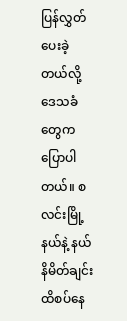ပြန်လွှတ်ပေးခဲ့တယ်လို့ ဒေသခံတွေက ပြောပါတယ်။ စလင်းမြို့နယ်နဲ့ နယ်နိမိတ်ချင်း ထိစပ်နေ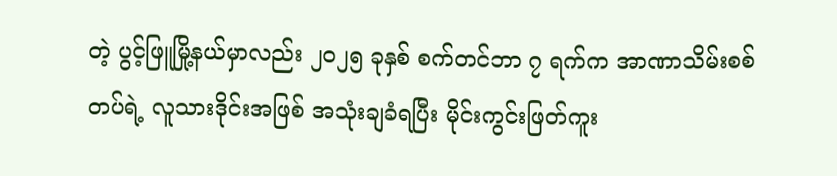တဲ့ ပွင့်ဖြူမြို့နယ်မှာလည်း ၂၀၂၅ ခုနှစ် စက်တင်ဘာ ၇ ရက်က အာဏာသိမ်းစစ်တပ်ရဲ့ လူသားဒိုင်းအဖြစ် အသုံးချခံရပြီး မိုင်းကွင်းဖြတ်ကူး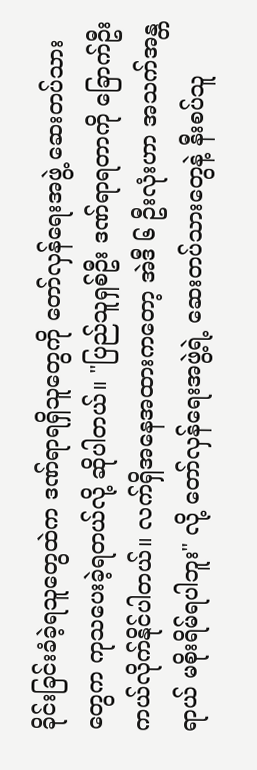ခိုင်းခြင်းခံခဲ့ရသူတွေထဲက ဒဏ်ရာရရှိသူတွေကို တော်လှန်ရေးအဖွဲ့ ဆေးတပ်သားတွေက ကုသပေးခဲ့ရတယ်လို့ ဆိုပါတယ်။ "ပြည်သူရှစ်ဦး ဒဏ်ရာရတာကို ခြောက်ဦး ကယ်လိုက်နိုင်ပါတယ်။ လက်ရှိအနေအထားကတော့ အဲဒီ ၆ ဦးလုံးဟာ အသက်အန္တရာယ် မစိုးရိမ်ရပါဘူး" လို့ တော်လှန်ရေးအဖွဲ့ရဲ့ ဆေးတပ်သားတွေနဲ့ နီးစပ်သူ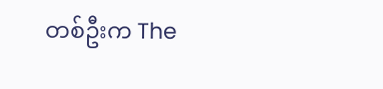တစ်ဦးက The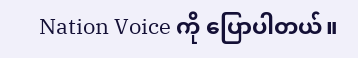Nation Voice ကို ပြောပါတယ်။